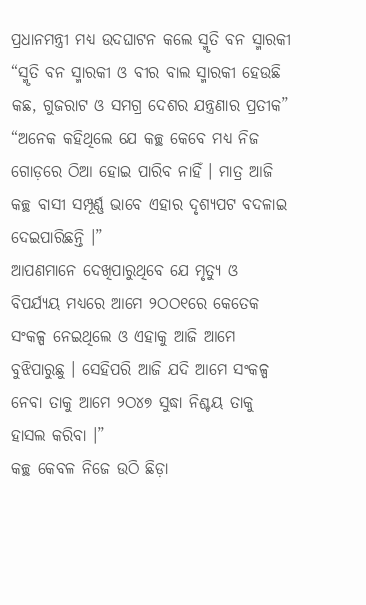ପ୍ରଧାନମନ୍ତ୍ରୀ ମଧ୍ୟ ଉଦଘାଟନ କଲେ ସ୍ମୃତି ବନ ସ୍ମାରକୀ
“ସ୍ମୃତି ବନ ସ୍ମାରକୀ ଓ ବୀର ବାଲ ସ୍ମାରକୀ ହେଉଛି କଛ, ଗୁଜରାଟ ଓ ସମଗ୍ର ଦେଶର ଯନ୍ତ୍ରଣାର ପ୍ରତୀକ”
“ଅନେକ କହିଥିଲେ ଯେ କଚ୍ଛ କେବେ ମଧ୍ୟ ନିଜ ଗୋଡ଼ରେ ଠିଆ ହୋଇ ପାରିବ ନାହିଁ । ମାତ୍ର ଆଜି କଚ୍ଛ ବାସୀ ସମ୍ପୂର୍ଣ୍ଣ ଭାବେ ଏହାର ଦୃଶ୍ୟପଟ ବଦଳାଇ ଦେଇପାରିଛନ୍ତି ।”
ଆପଣମାନେ ଦେଖିପାରୁଥିବେ ଯେ ମୃତ୍ୟୁ ଓ ବିପର୍ଯ୍ୟୟ ମଧ୍ୟରେ ଆମେ ୨ଠଠ୧ରେ କେତେକ ସଂକଳ୍ପ ନେଇଥିଲେ ଓ ଏହାକୁ ଆଜି ଆମେ ବୁଝିପାରୁଛୁ । ସେହିପରି ଆଜି ଯଦି ଆମେ ସଂକଳ୍ପ ନେବା ତାକୁ ଆମେ ୨ଠ୪୭ ସୁଦ୍ଧା ନିଶ୍ଚୟ ତାକୁ ହାସଲ କରିବା ।”
କଚ୍ଛ କେବଳ ନିଜେ ଉଠି ଛିଡ଼ା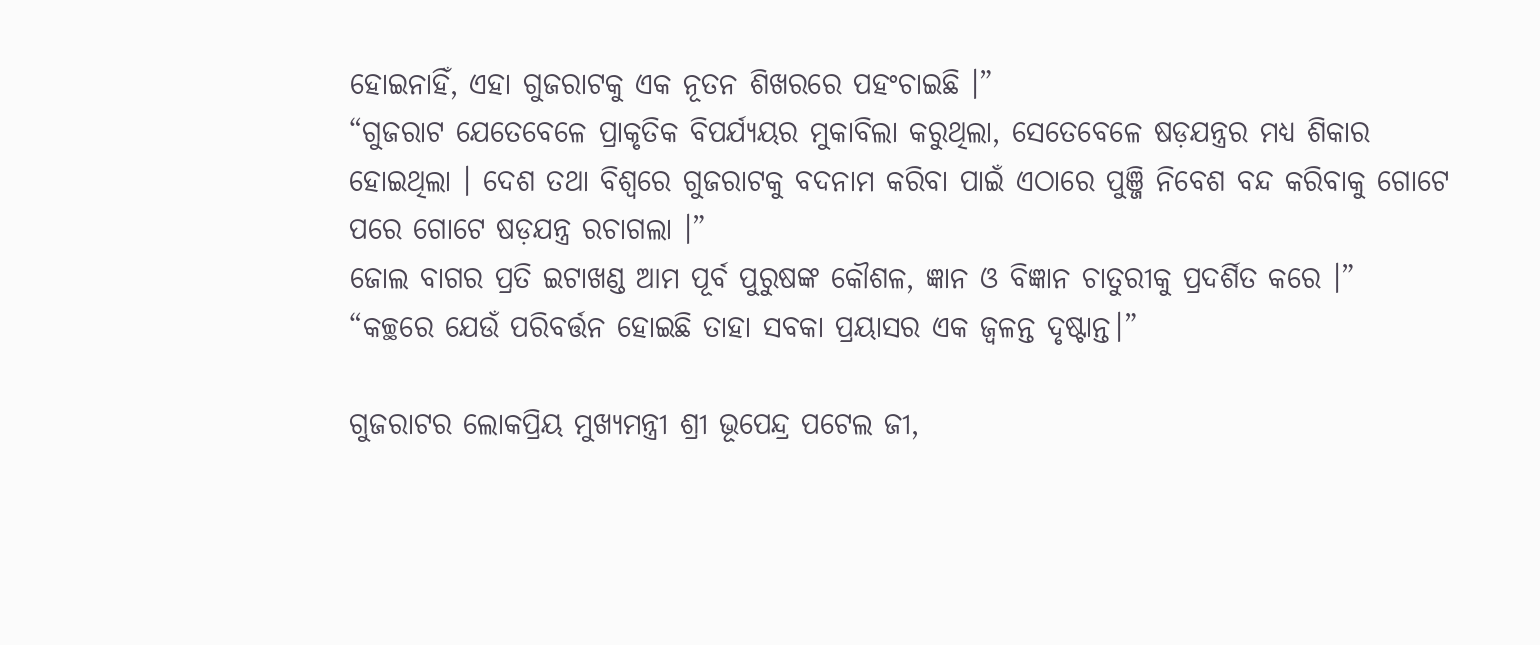ହୋଇନାହିଁ, ଏହା ଗୁଜରାଟକୁ ଏକ ନୂତନ ଶିଖରରେ ପହଂଚାଇଛି ।”
“ଗୁଜରାଟ ଯେତେବେଳେ ପ୍ରାକୃତିକ ବିପର୍ଯ୍ୟୟର ମୁକାବିଲା କରୁଥିଲା, ସେତେବେଳେ ଷଡ଼ଯନ୍ତ୍ରର ମଧ୍ୟ ଶିକାର ହୋଇଥିଲା । ଦେଶ ତଥା ବିଶ୍ୱରେ ଗୁଜରାଟକୁ ବଦନାମ କରିବା ପାଇଁ ଏଠାରେ ପୁଞ୍ଜି ନିବେଶ ବନ୍ଦ କରିବାକୁ ଗୋଟେ ପରେ ଗୋଟେ ଷଡ଼ଯନ୍ତ୍ର ରଚାଗଲା ।”
ଜୋଲ ବାଗର ପ୍ରତି ଇଟାଖଣ୍ଡ ଆମ ପୂର୍ବ ପୁରୁଷଙ୍କ କୌଶଳ, ଜ୍ଞାନ ଓ ବିଜ୍ଞାନ ଚାତୁରୀକୁ ପ୍ରଦର୍ଶିତ କରେ ।”
“କଚ୍ଛରେ ଯେଉଁ ପରିବର୍ତ୍ତନ ହୋଇଛି ତାହା ସବକା ପ୍ରୟାସର ଏକ ଜ୍ୱଳନ୍ତ ଦୃଷ୍ଟାନ୍ତ।”

ଗୁଜରାଟର ଲୋକପ୍ରିୟ ମୁଖ୍ୟମନ୍ତ୍ରୀ ଶ୍ରୀ ଭୂପେନ୍ଦ୍ର ପଟେଲ ଜୀ,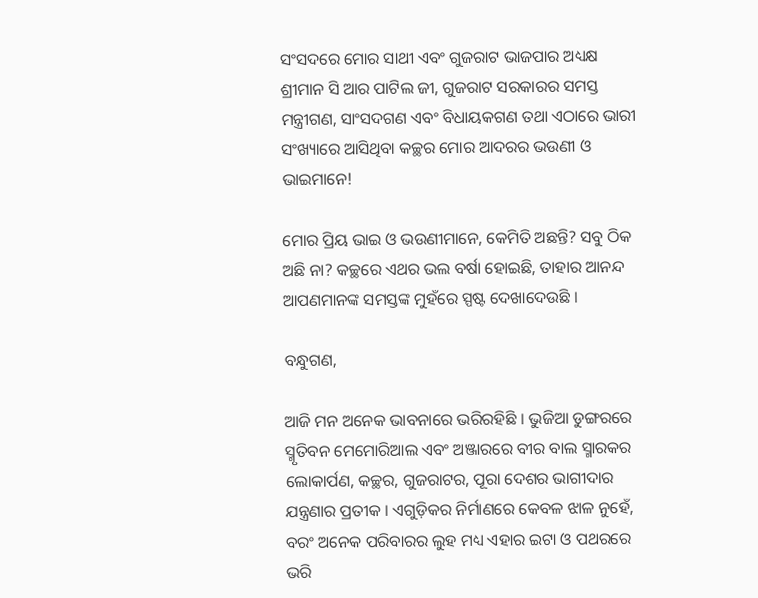ସଂସଦରେ ମୋର ସାଥୀ ଏବଂ ଗୁଜରାଟ ଭାଜପାର ଅଧ୍ୟକ୍ଷ ଶ୍ରୀମାନ ସି ଆର ପାଟିଲ ଜୀ, ଗୁଜରାଟ ସରକାରର ସମସ୍ତ ମନ୍ତ୍ରୀଗଣ, ସାଂସଦଗଣ ଏବଂ ବିଧାୟକଗଣ ତଥା ଏଠାରେ ଭାରୀ ସଂଖ୍ୟାରେ ଆସିଥିବା କଚ୍ଛର ମୋର ଆଦରର ଭଉଣୀ ଓ ଭାଇମାନେ!

ମୋର ପ୍ରିୟ ଭାଇ ଓ ଭଉଣୀମାନେ, କେମିତି ଅଛନ୍ତି? ସବୁ ଠିକ ଅଛି ନା? କଚ୍ଛରେ ଏଥର ଭଲ ବର୍ଷା ହୋଇଛି, ତାହାର ଆନନ୍ଦ ଆପଣମାନଙ୍କ ସମସ୍ତଙ୍କ ମୁହଁରେ ସ୍ପଷ୍ଟ ଦେଖାଦେଉଛି ।

ବନ୍ଧୁଗଣ,

ଆଜି ମନ ଅନେକ ଭାବନାରେ ଭରିରହିଛି । ଭୁଜିଆ ଡୁଙ୍ଗରରେ ସ୍ମୃତିବନ ମେମୋରିଆଲ ଏବଂ ଅଞ୍ଜାରରେ ବୀର ବାଲ ସ୍ମାରକର ଲୋକାର୍ପଣ, କଚ୍ଛର, ଗୁଜରାଟର, ପୂରା ଦେଶର ଭାଗୀଦାର ଯନ୍ତ୍ରଣାର ପ୍ରତୀକ । ଏଗୁଡ଼ିକର ନିର୍ମାଣରେ କେବଳ ଝାଳ ନୁହେଁ, ବରଂ ଅନେକ ପରିବାରର ଲୁହ ମଧ୍ୟ ଏହାର ଇଟା ଓ ପଥରରେ ଭରି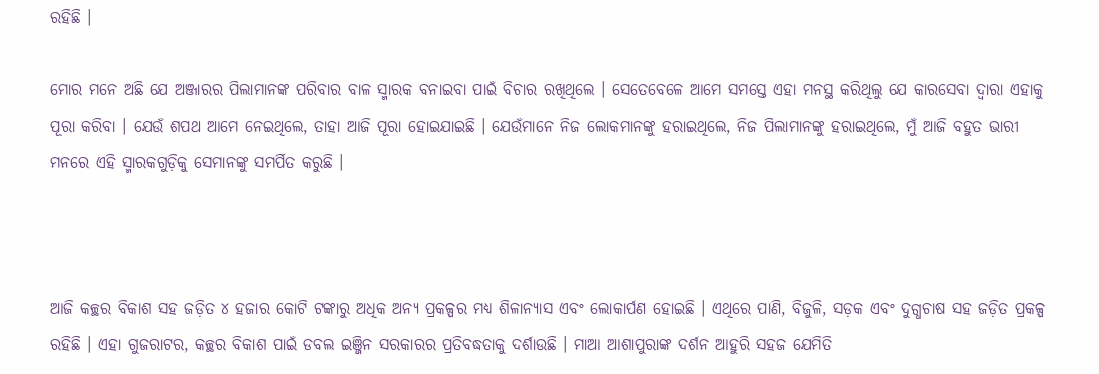ରହିଛି ।

ମୋର ମନେ ଅଛି ଯେ ଅଞ୍ଜାରର ପିଲାମାନଙ୍କ ପରିବାର ବାଳ ସ୍ମାରକ ବନାଇବା ପାଇଁ ବିଚାର ରଖିଥିଲେ । ସେତେବେଳେ ଆମେ ସମସ୍ତେ ଏହା ମନସ୍ଥ କରିଥିଲୁ ଯେ କାରସେବା ଦ୍ୱାରା ଏହାକୁ ପୂରା କରିବା । ଯେଉଁ ଶପଥ ଆମେ ନେଇଥିଲେ, ତାହା ଆଜି ପୂରା ହୋଇଯାଇଛି । ଯେଉଁମାନେ ନିଜ ଲୋକମାନଙ୍କୁ ହରାଇଥିଲେ, ନିଜ ପିଲାମାନଙ୍କୁ ହରାଇଥିଲେ, ମୁଁ ଆଜି ବହୁତ ଭାରୀ ମନରେ ଏହି ସ୍ମାରକଗୁଡ଼ିକୁ ସେମାନଙ୍କୁ ସମର୍ପିତ କରୁଛି ।



ଆଜି କଚ୍ଛର ବିକାଶ ସହ ଜଡ଼ିତ ୪ ହଜାର କୋଟି ଟଙ୍କାରୁ ଅଧିକ ଅନ୍ୟ ପ୍ରକଳ୍ପର ମଧ୍ୟ ଶିଳାନ୍ୟାସ ଏବଂ ଲୋକାର୍ପଣ ହୋଇଛି । ଏଥିରେ ପାଣି, ବିଜୁଳି, ସଡ଼କ ଏବଂ ଦୁଗ୍ଧଚାଷ ସହ ଜଡ଼ିତ ପ୍ରକଳ୍ପ ରହିଛି । ଏହା ଗୁଜରାଟର, କଚ୍ଛର ବିକାଶ ପାଇଁ ଡବଲ ଇଞ୍ଜିନ ସରକାରର ପ୍ରତିବଦ୍ଧତାକୁ ଦର୍ଶାଉଛି । ମାଆ ଆଶାପୁରାଙ୍କ ଦର୍ଶନ ଆହୁରି ସହଜ ଯେମିତି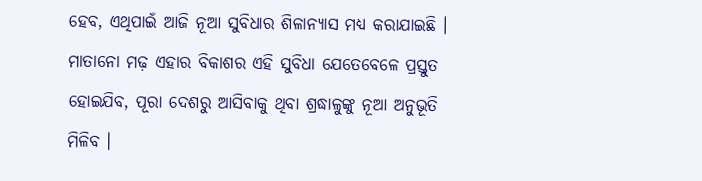ହେବ, ଏଥିପାଇଁ ଆଜି ନୂଆ ସୁବିଧାର ଶିଳାନ୍ୟାସ ମଧ୍ୟ କରାଯାଇଛି । ମାତାନୋ ମଢ଼ ଏହାର ବିକାଶର ଏହି ସୁବିଧା ଯେତେବେଳେ ପ୍ରସ୍ତୁତ ହୋଇଯିବ, ପୂରା ଦେଶରୁ ଆସିବାକୁ ଥିବା ଶ୍ରଦ୍ଧାଳୁଙ୍କୁ ନୂଆ ଅନୁଭୂତି ମିଳିବ ।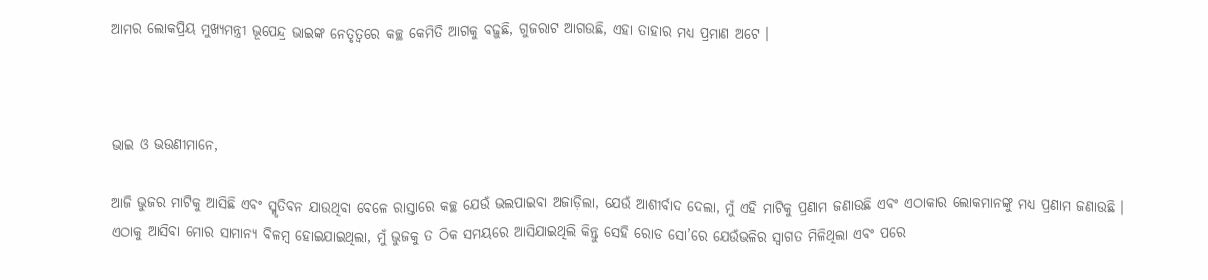ଆମର ଲୋକପ୍ରିୟ ମୁଖ୍ୟମନ୍ତ୍ରୀ ଭୂପେନ୍ଦ୍ର ଭାଇଙ୍କ ନେତୃତ୍ୱରେ କଚ୍ଛ କେମିତି ଆଗକୁ ବଢ଼ୁଛି, ଗୁଜରାଟ ଆଗଉଛି, ଏହା ତାହାର ମଧ୍ୟ ପ୍ରମାଣ ଅଟେ ।



ଭାଇ ଓ ଭଉଣୀମାନେ,

ଆଜି ଭୁଜର ମାଟିକୁ ଆସିଛି ଏବଂ ସ୍ମୃତିବନ ଯାଉଥିବା ବେଳେ ରାସ୍ତାରେ କଚ୍ଛ ଯେଉଁ ଭଲପାଇବା ଅଜାଡ଼ିଲା, ଯେଉଁ ଆଶୀର୍ବାଦ ଦେଲା, ମୁଁ ଏହି ମାଟିକୁ ପ୍ରଣାମ ଜଣାଉଛି ଏବଂ ଏଠାକାର ଲୋକମାନଙ୍କୁ ମଧ୍ୟ ପ୍ରଣାମ ଜଣାଉଛି । ଏଠାକୁ ଆସିବା ମୋର ସାମାନ୍ୟ ବିଳମ୍ବ ହୋଇଯାଇଥିଲା, ମୁଁ ଭୁଜକୁ ତ ଠିକ ସମୟରେ ଆସିଯାଇଥିଲି କିନ୍ତୁ ସେହି ରୋଡ ସୋ’ରେ ଯେଉଁଭଳିର ସ୍ୱାଗତ ମିଳିଥିଲା ଏବଂ ପରେ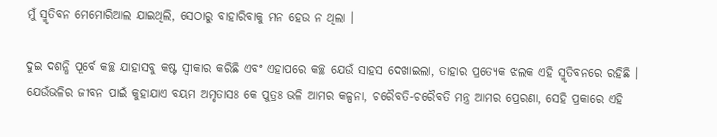ମୁଁ ସ୍ମୃତିବନ ମେମୋରିଆଲ ଯାଇଥିଲି, ସେଠାରୁ ବାହାରିବାକୁ ମନ ହେଉ ନ ଥିଲା ।

ଦୁଇ ଦଶନ୍ଧି ପୂର୍ବେ କଚ୍ଛ ଯାହାସବୁ କଷ୍ଟ ସ୍ୱୀକାର କରିଛି ଏବଂ ଏହାପରେ କଚ୍ଛ ଯେଉଁ ସାହସ ଦେଖାଇଲା, ତାହାର ପ୍ରତ୍ୟେକ ଝଲକ ଏହି ସ୍ମୃତିବନରେ ରହିଛି । ଯେଉଁଭଳିର ଜୀବନ ପାଇଁ କୁହାଯାଏ ବୟମ ଅମୃତାସଃ କେ ପୁତ୍ରଃ ଭଳି ଆମର କଳ୍ପନା, ଚରୈବତି-ଚରୈବତି ମନ୍ତ୍ର ଆମର ପ୍ରେରଣା, ସେହି ପ୍ରକାରେ ଏହି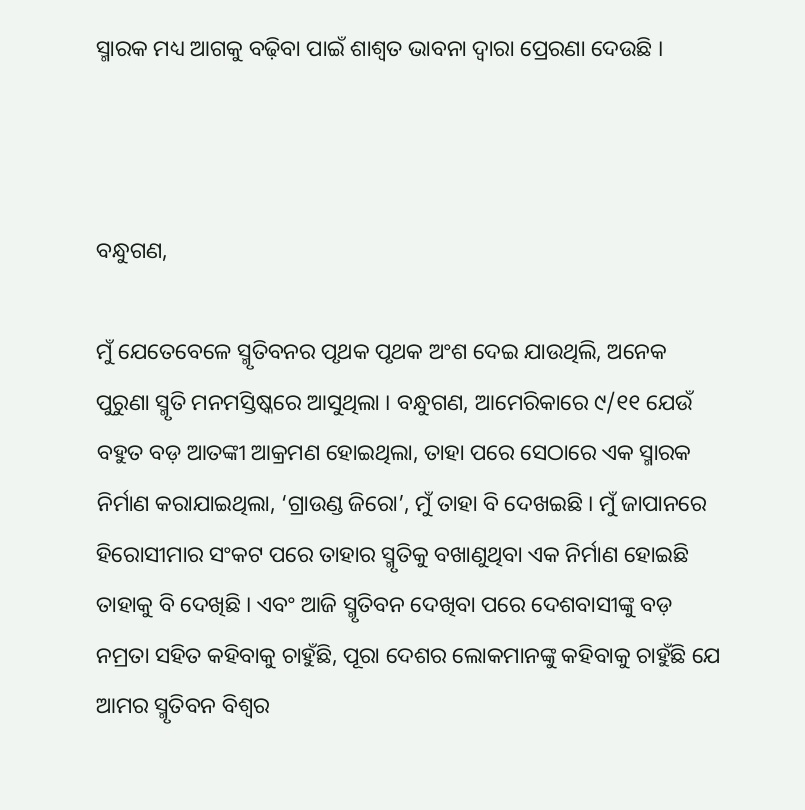ସ୍ମାରକ ମଧ୍ୟ ଆଗକୁ ବଢ଼ିବା ପାଇଁ ଶାଶ୍ୱତ ଭାବନା ଦ୍ୱାରା ପ୍ରେରଣା ଦେଉଛି ।



ବନ୍ଧୁଗଣ,

ମୁଁ ଯେତେବେଳେ ସ୍ମୃତିବନର ପୃଥକ ପୃଥକ ଅଂଶ ଦେଇ ଯାଉଥିଲି, ଅନେକ ପୁରୁଣା ସ୍ମୃତି ମନମସ୍ତିଷ୍କରେ ଆସୁଥିଲା । ବନ୍ଧୁଗଣ, ଆମେରିକାରେ ୯/୧୧ ଯେଉଁ ବହୁତ ବଡ଼ ଆତଙ୍କୀ ଆକ୍ରମଣ ହୋଇଥିଲା, ତାହା ପରେ ସେଠାରେ ଏକ ସ୍ମାରକ ନିର୍ମାଣ କରାଯାଇଥିଲା, ‘ଗ୍ରାଉଣ୍ଡ ଜିରୋ’, ମୁଁ ତାହା ବି ଦେଖଇଛି । ମୁଁ ଜାପାନରେ ହିରୋସୀମାର ସଂକଟ ପରେ ତାହାର ସ୍ମୃତିକୁ ବଖାଣୁଥିବା ଏକ ନିର୍ମାଣ ହୋଇଛି ତାହାକୁ ବି ଦେଖିଛି । ଏବଂ ଆଜି ସ୍ମୃତିବନ ଦେଖିବା ପରେ ଦେଶବାସୀଙ୍କୁ ବଡ଼ ନମ୍ରତା ସହିତ କହିବାକୁ ଚାହୁଁଛି, ପୂରା ଦେଶର ଲୋକମାନଙ୍କୁ କହିବାକୁ ଚାହୁଁଛି ଯେ ଆମର ସ୍ମୃତିବନ ବିଶ୍ୱର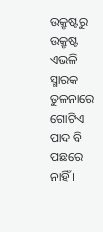ଉକ୍ରୃଷ୍ଟରୁ ଉକ୍ରୃଷ୍ଟ ଏଭଳି ସ୍ମାରକ ତୁଳନାରେ ଗୋଟିଏ ପାଦ ବି ପଛରେ ନାହିଁ ।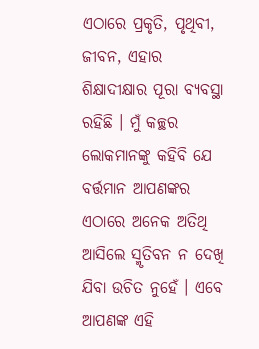ଏଠାରେ ପ୍ରକୃତି, ପୃଥିବୀ, ଜୀବନ, ଏହାର ଶିକ୍ଷାଦୀକ୍ଷାର ପୂରା ବ୍ୟବସ୍ଥା ରହିଛି । ମୁଁ କଚ୍ଛର ଲୋକମାନଙ୍କୁ କହିବି ଯେ ବର୍ତ୍ତମାନ ଆପଣଙ୍କର ଏଠାରେ ଅନେକ ଅତିଥି ଆସିଲେ ସ୍ମୃତିବନ ନ ଦେଖି ଯିବା ଉଚିତ ନୁହେଁ । ଏବେ ଆପଣଙ୍କ ଏହି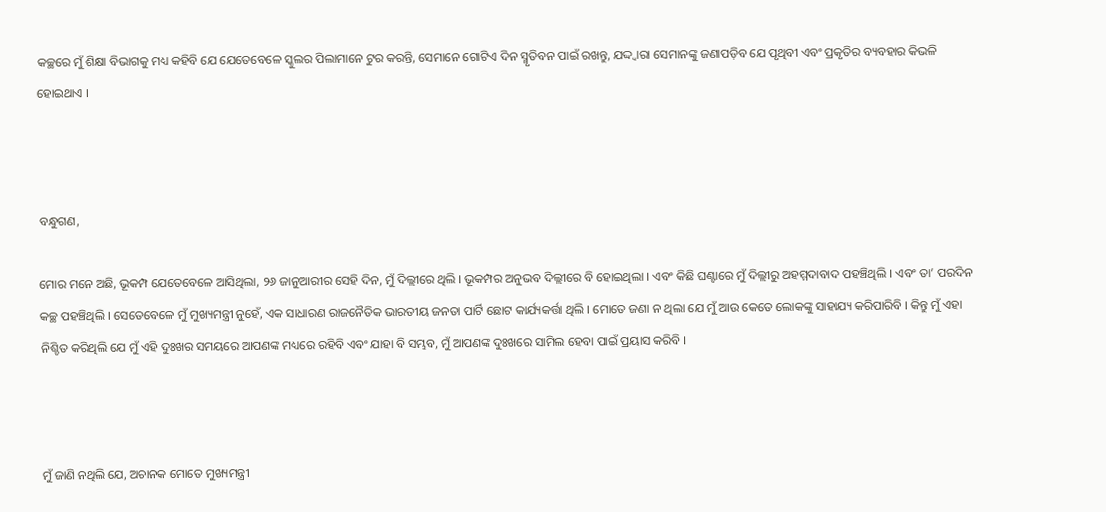କଚ୍ଛରେ ମୁଁ ଶିକ୍ଷା ବିଭାଗକୁ ମଧ୍ୟ କହିବି ଯେ ଯେତେବେଳେ ସ୍କୁଲର ପିଲାମାନେ ଟୁର କରନ୍ତି, ସେମାନେ ଗୋଟିଏ ଦିନ ସ୍ମୃତିବନ ପାଇଁ ରଖନ୍ତୁ, ଯଦ୍ଦ୍ୱାରା ସେମାନଙ୍କୁ ଜଣାପଡ଼ିବ ଯେ ପୃଥିବୀ ଏବଂ ପ୍ରକୃତିର ବ୍ୟବହାର କିଭଳି ହୋଇଥାଏ ।



ବନ୍ଧୁଗଣ,

ମୋର ମନେ ଅଛି, ଭୂକମ୍ପ ଯେତେବେଳେ ଆସିଥିଲା, ୨୬ ଜାନୁଆରୀର ସେହି ଦିନ, ମୁଁ ଦିଲ୍ଲୀରେ ଥିଲି । ଭୂକମ୍ପର ଅନୁଭବ ଦିଲ୍ଲୀରେ ବି ହୋଇଥିଲା । ଏବଂ କିଛି ଘଣ୍ଟାରେ ମୁଁ ଦିଲ୍ଲୀରୁ ଅହମ୍ମଦାବାଦ ପହଞ୍ଚିଥିଲି । ଏବଂ ତା’ ପରଦିନ କଚ୍ଛ ପହଞ୍ଚିଥିଲି । ସେତେବେଳେ ମୁଁ ମୁଖ୍ୟମନ୍ତ୍ରୀ ନୁହେଁ, ଏକ ସାଧାରଣ ରାଜନୈତିକ ଭାରତୀୟ ଜନତା ପାର୍ଟି ଛୋଟ କାର୍ଯ୍ୟକର୍ତ୍ତା ଥିଲି । ମୋତେ ଜଣା ନ ଥିଲା ଯେ ମୁଁ ଆଉ କେତେ ଲୋକଙ୍କୁ ସାହାଯ୍ୟ କରିପାରିବି । କିନ୍ତୁ ମୁଁ ଏହା ନିଶ୍ଚିତ କରିଥିଲି ଯେ ମୁଁ ଏହି ଦୁଃଖର ସମୟରେ ଆପଣଙ୍କ ମଧ୍ୟରେ ରହିବି ଏବଂ ଯାହା ବି ସମ୍ଭବ, ମୁଁ ଆପଣଙ୍କ ଦୁଃଖରେ ସାମିଲ ହେବା ପାଇଁ ପ୍ରୟାସ କରିବି ।



ମୁଁ ଜାଣି ନଥିଲି ଯେ, ଅଚାନକ ମୋତେ ମୁଖ୍ୟମନ୍ତ୍ରୀ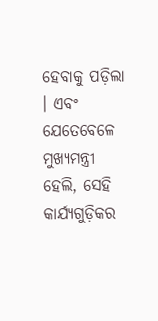ହେବାକୁ ପଡ଼ିଲା । ଏବଂ ଯେତେବେଳେ ମୁଖ୍ୟମନ୍ତ୍ରୀ ହେଲି, ସେହି କାର୍ଯ୍ୟଗୁଡ଼ିକର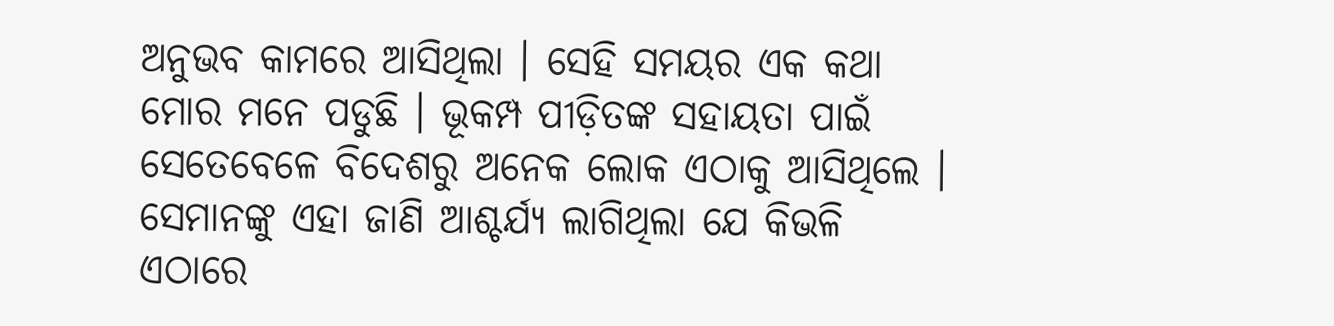ଅନୁଭବ କାମରେ ଆସିଥିଲା । ସେହି ସମୟର ଏକ କଥା ମୋର ମନେ ପଡୁଛି । ଭୂକମ୍ପ ପୀଡ଼ିତଙ୍କ ସହାୟତା ପାଇଁ ସେତେବେଳେ ବିଦେଶରୁ ଅନେକ ଲୋକ ଏଠାକୁ ଆସିଥିଲେ । ସେମାନଙ୍କୁ ଏହା ଜାଣି ଆଶ୍ଚର୍ଯ୍ୟ ଲାଗିଥିଲା ଯେ କିଭଳି ଏଠାରେ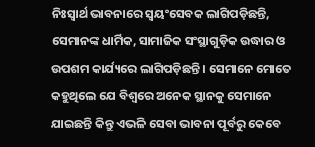ନିଃସ୍ୱାର୍ଥ ଭାବନାରେ ସ୍ୱୟଂସେବକ ଲାଗିପଡ଼ିଛନ୍ତି, ସେମାନଙ୍କ ଧାର୍ମିକ, ସାମାଜିକ ସଂସ୍ଥାଗୁଡ଼ିକ ଉଦ୍ଧାର ଓ ଉପଶମ କାର୍ଯ୍ୟରେ ଲାଗିପଡ଼ିଛନ୍ତି । ସେମାନେ ମୋତେ କହୁଥିଲେ ଯେ ବିଶ୍ୱରେ ଅନେକ ସ୍ଥାନକୁ ସେମାନେ ଯାଇଛନ୍ତି କିନ୍ତୁ ଏଭଳି ସେବା ଭାବନା ପୂର୍ବରୁ କେବେ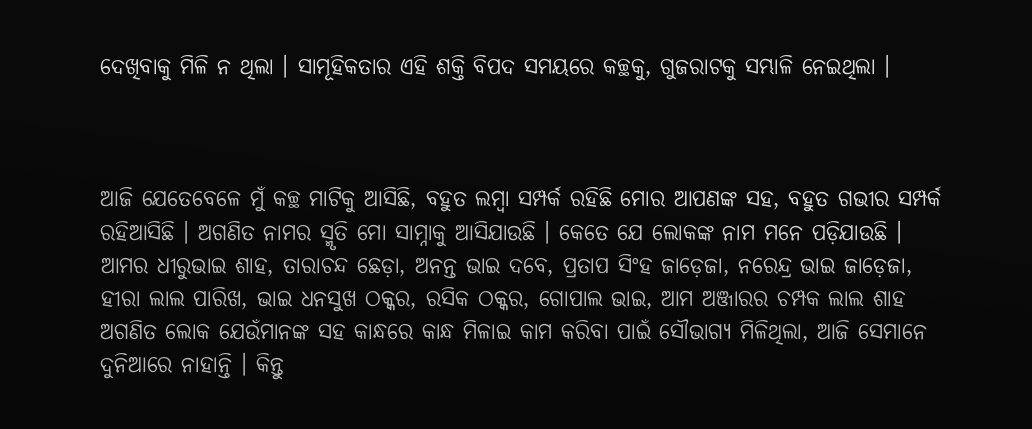ଦେଖିବାକୁ ମିଳି ନ ଥିଲା । ସାମୂହିକତାର ଏହି ଶକ୍ତି ବିପଦ ସମୟରେ କଚ୍ଛକୁ, ଗୁଜରାଟକୁ ସମ୍ଭାଳି ନେଇଥିଲା ।



ଆଜି ଯେତେବେଳେ ମୁଁ କଚ୍ଛ ମାଟିକୁ ଆସିଛି, ବହୁତ ଲମ୍ବା ସମ୍ପର୍କ ରହିଛି ମୋର ଆପଣଙ୍କ ସହ, ବହୁତ ଗଭୀର ସମ୍ପର୍କ ରହିଆସିଛି । ଅଗଣିତ ନାମର ସ୍ମୃତି ମୋ ସାମ୍ନାକୁ ଆସିଯାଉଛି । କେତେ ଯେ ଲୋକଙ୍କ ନାମ ମନେ ପଡ଼ିଯାଉଛି । ଆମର ଧୀରୁଭାଇ ଶାହ, ତାରାଚନ୍ଦ ଛେଡ଼ା, ଅନନ୍ତ ଭାଇ ଦବେ, ପ୍ରତାପ ସିଂହ ଜାଡ଼େଜା, ନରେନ୍ଦ୍ର ଭାଇ ଜାଡ଼େଜା, ହୀରା ଲାଲ ପାରିଖ, ଭାଇ ଧନସୁଖ ଠକ୍କର, ରସିକ ଠକ୍କର, ଗୋପାଲ ଭାଇ, ଆମ ଅଞ୍ଜାରର ଚମ୍ପକ ଲାଲ ଶାହ ଅଗଣିତ ଲୋକ ଯେଉଁମାନଙ୍କ ସହ କାନ୍ଧରେ କାନ୍ଧ ମିଳାଇ କାମ କରିବା ପାଇଁ ସୌଭାଗ୍ୟ ମିଳିଥିଲା, ଆଜି ସେମାନେ ଦୁନିଆରେ ନାହାନ୍ତି । କିନ୍ତୁ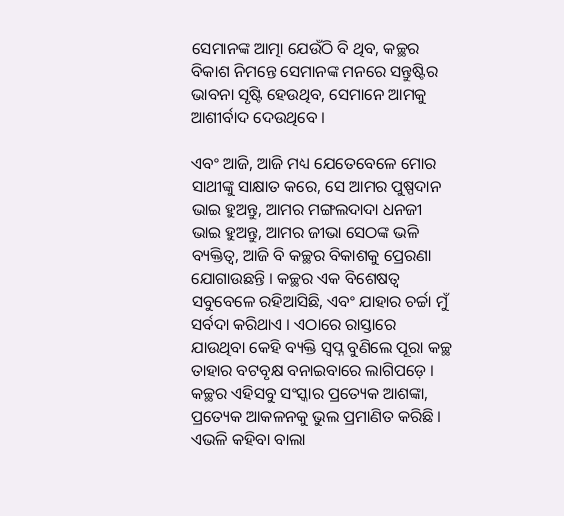ସେମାନଙ୍କ ଆତ୍ମା ଯେଉଁଠି ବି ଥିବ, କଚ୍ଛର ବିକାଶ ନିମନ୍ତେ ସେମାନଙ୍କ ମନରେ ସନ୍ତୁଷ୍ଟିର ଭାବନା ସୃଷ୍ଟି ହେଉଥିବ, ସେମାନେ ଆମକୁ ଆଶୀର୍ବାଦ ଦେଉଥିବେ ।

ଏବଂ ଆଜି, ଆଜି ମଧ୍ୟ ଯେତେବେଳେ ମୋର ସାଥୀଙ୍କୁ ସାକ୍ଷାତ କରେ, ସେ ଆମର ପୁଷ୍ପଦାନ ଭାଇ ହୁଅନ୍ତୁ, ଆମର ମଙ୍ଗଲଦାଦା ଧନଜୀ ଭାଇ ହୁଅନ୍ତୁ, ଆମର ଜୀଭା ସେଠଙ୍କ ଭଳି ବ୍ୟକ୍ତିତ୍ୱ, ଆଜି ବି କଚ୍ଛର ବିକାଶକୁ ପ୍ରେରଣା ଯୋଗାଉଛନ୍ତି । କଚ୍ଛର ଏକ ବିଶେଷତ୍ୱ ସବୁବେଳେ ରହିଆସିଛି, ଏବଂ ଯାହାର ଚର୍ଚ୍ଚା ମୁଁ ସର୍ବଦା କରିଥାଏ । ଏଠାରେ ରାସ୍ତାରେ ଯାଉଥିବା କେହି ବ୍ୟକ୍ତି ସ୍ୱପ୍ନ ବୁଣିଲେ ପୂରା କଚ୍ଛ ତାହାର ବଟବୃକ୍ଷ ବନାଇବାରେ ଲାଗିପଡ଼େ । କଚ୍ଛର ଏହିସବୁ ସଂସ୍କାର ପ୍ରତ୍ୟେକ ଆଶଙ୍କା, ପ୍ରତ୍ୟେକ ଆକଳନକୁ ଭୁଲ ପ୍ରମାଣିତ କରିଛି । ଏଭଳି କହିବା ବାଲା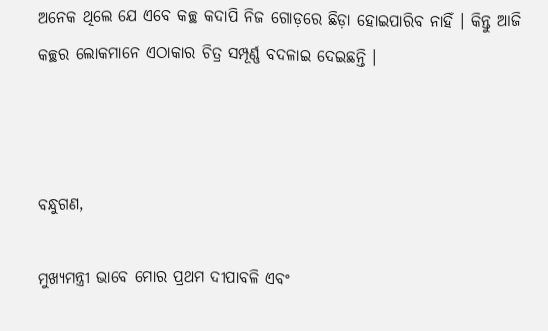ଅନେକ ଥିଲେ ଯେ ଏବେ କଚ୍ଛ କଦାପି ନିଜ ଗୋଡ଼ରେ ଛିଡ଼ା ହୋଇପାରିବ ନାହିଁ । କିନ୍ତୁ ଆଜି କଚ୍ଛର ଲୋକମାନେ ଏଠାକାର ଚିତ୍ର ସମ୍ପୂର୍ଣ୍ଣ ବଦଳାଇ ଦେଇଛନ୍ତି ।



ବନ୍ଧୁଗଣ,

ମୁଖ୍ୟମନ୍ତ୍ରୀ ଭାବେ ମୋର ପ୍ରଥମ ଦୀପାବଳି ଏବଂ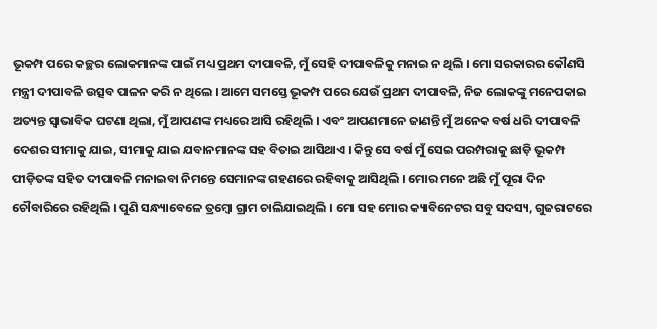ଭୂକମ୍ପ ପରେ କଚ୍ଛର ଲୋକମାନଙ୍କ ପାଇଁ ମଧ୍ୟ ପ୍ରଥମ ଦୀପାବଳି, ମୁଁ ସେହି ଦୀପାବଳିକୁ ମନାଇ ନ ଥିଲି । ମୋ ସରକାରର କୌଣସି ମନ୍ତ୍ରୀ ଦୀପାବଳି ଉତ୍ସବ ପାଳନ କରି ନ ଥିଲେ । ଆମେ ସମସ୍ତେ ଭୂକମ୍ପ ପରେ ଯେଉଁ ପ୍ରଥମ ଦୀପାବଳି, ନିଜ ଲୋକଙ୍କୁ ମନେପକାଇ ଅତ୍ୟନ୍ତ ସ୍ୱାଭାବିକ ଘଟଣା ଥିଲା, ମୁଁ ଆପଣଙ୍କ ମଧ୍ୟରେ ଆସି ରହିଥିଲି । ଏବଂ ଆପଣମାନେ ଜାଣନ୍ତି ମୁଁ ଅନେକ ବର୍ଷ ଧରି ଦୀପାବଳି ଦେଶର ସୀମାକୁ ଯାଇ, ସୀମାକୁ ଯାଇ ଯବାନମାନଙ୍କ ସହ ବିତାଇ ଆସିଥାଏ । କିନ୍ତୁ ସେ ବର୍ଷ ମୁଁ ସେଇ ପରମ୍ପରାକୁ ଛାଡ଼ି ଭୂକମ୍ପ ପୀଡ଼ିତଙ୍କ ସହିତ ଦୀପାବଳି ମନାଇବା ନିମନ୍ତେ ସେମାନଙ୍କ ଗହଣରେ ରହିବାକୁ ଆସିଥିଲି । ମୋର ମନେ ଅଛି ମୁଁ ପୂରା ଦିନ ଚୌବାରିରେ ରହିଥିଲି । ପୁଣି ସନ୍ଧ୍ୟାବେଳେ ତ୍ରମ୍ବୋ ଗ୍ରାମ ଚାଲିଯାଇଥିଲି । ମୋ ସହ ମୋର କ୍ୟାବିନେଟର ସବୁ ସଦସ୍ୟ, ଗୁଜରାଟରେ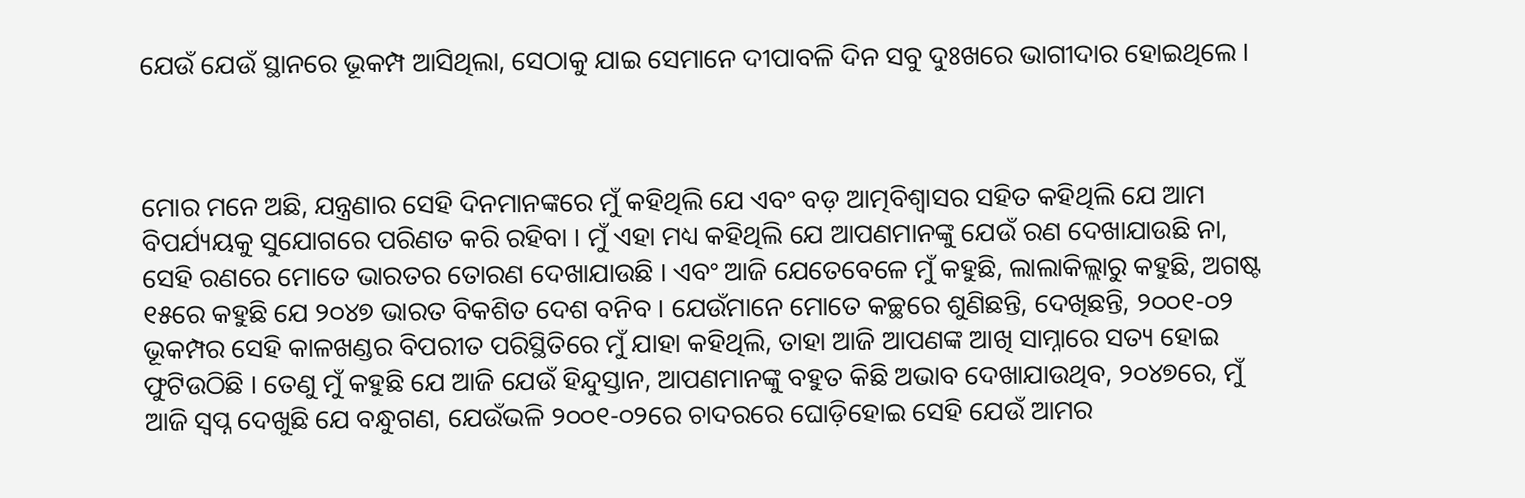ଯେଉଁ ଯେଉଁ ସ୍ଥାନରେ ଭୂକମ୍ପ ଆସିଥିଲା, ସେଠାକୁ ଯାଇ ସେମାନେ ଦୀପାବଳି ଦିନ ସବୁ ଦୁଃଖରେ ଭାଗୀଦାର ହୋଇଥିଲେ ।



ମୋର ମନେ ଅଛି, ଯନ୍ତ୍ରଣାର ସେହି ଦିନମାନଙ୍କରେ ମୁଁ କହିଥିଲି ଯେ ଏବଂ ବଡ଼ ଆତ୍ମବିଶ୍ୱାସର ସହିତ କହିଥିଲି ଯେ ଆମ ବିପର୍ଯ୍ୟୟକୁ ସୁଯୋଗରେ ପରିଣତ କରି ରହିବା । ମୁଁ ଏହା ମଧ୍ୟ କହିଥିଲି ଯେ ଆପଣମାନଙ୍କୁ ଯେଉଁ ରଣ ଦେଖାଯାଉଛି ନା, ସେହି ରଣରେ ମୋତେ ଭାରତର ତୋରଣ ଦେଖାଯାଉଛି । ଏବଂ ଆଜି ଯେତେବେଳେ ମୁଁ କହୁଛି, ଲାଲାକିଲ୍ଲାରୁ କହୁଛି, ଅଗଷ୍ଟ ୧୫ରେ କହୁଛି ଯେ ୨୦୪୭ ଭାରତ ବିକଶିତ ଦେଶ ବନିବ । ଯେଉଁମାନେ ମୋତେ କଚ୍ଛରେ ଶୁଣିଛନ୍ତି, ଦେଖିଛନ୍ତି, ୨୦୦୧-୦୨ ଭୂକମ୍ପର ସେହି କାଳଖଣ୍ଡର ବିପରୀତ ପରିସ୍ଥିତିରେ ମୁଁ ଯାହା କହିଥିଲି, ତାହା ଆଜି ଆପଣଙ୍କ ଆଖି ସାମ୍ନାରେ ସତ୍ୟ ହୋଇ ଫୁଟିଉଠିଛି । ତେଣୁ ମୁଁ କହୁଛି ଯେ ଆଜି ଯେଉଁ ହିନ୍ଦୁସ୍ତାନ, ଆପଣମାନଙ୍କୁ ବହୁତ କିଛି ଅଭାବ ଦେଖାଯାଉଥିବ, ୨୦୪୭ରେ, ମୁଁ ଆଜି ସ୍ୱପ୍ନ ଦେଖୁଛି ଯେ ବନ୍ଧୁଗଣ, ଯେଉଁଭଳି ୨୦୦୧-୦୨ରେ ଚାଦରରେ ଘୋଡ଼ିହୋଇ ସେହି ଯେଉଁ ଆମର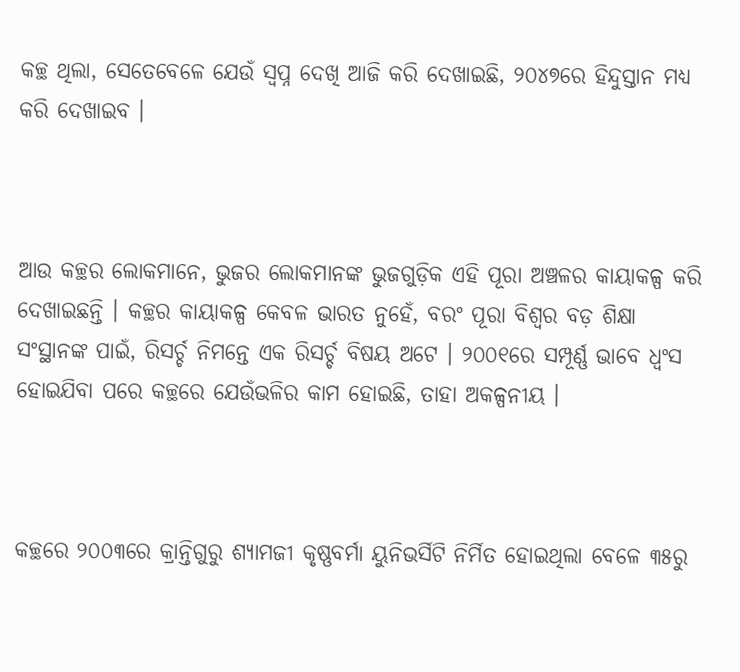କଚ୍ଛ ଥିଲା, ସେତେବେଳେ ଯେଉଁ ସ୍ୱପ୍ନ ଦେଖି ଆଜି କରି ଦେଖାଇଛି, ୨୦୪୭ରେ ହିନ୍ଦୁସ୍ତାନ ମଧ୍ୟ କରି ଦେଖାଇବ ।



ଆଉ କଚ୍ଛର ଲୋକମାନେ, ଭୁଜର ଲୋକମାନଙ୍କ ଭୁଜଗୁଡ଼ିକ ଏହି ପୂରା ଅଞ୍ଚଳର କାୟାକଳ୍ପ କରି ଦେଖାଇଛନ୍ତି । କଚ୍ଛର କାୟାକଳ୍ପ କେବଳ ଭାରତ ନୁହେଁ, ବରଂ ପୂରା ବିଶ୍ୱର ବଡ଼ ଶିକ୍ଷା ସଂସ୍ଥାନଙ୍କ ପାଇଁ, ରିସର୍ଚ୍ଚ ନିମନ୍ତେ ଏକ ରିସର୍ଚ୍ଚ ବିଷୟ ଅଟେ । ୨୦୦୧ରେ ସମ୍ପୂର୍ଣ୍ଣ ଭାବେ ଧ୍ୱଂସ ହୋଇଯିବା ପରେ କଚ୍ଛରେ ଯେଉଁଭଳିର କାମ ହୋଇଛି, ତାହା ଅକଳ୍ପନୀୟ ।



କଚ୍ଛରେ ୨୦୦୩ରେ କ୍ରାନ୍ତିଗୁରୁ ଶ୍ୟାମଜୀ କୃଷ୍ଣବର୍ମା ୟୁନିଭର୍ସିଟି ନିର୍ମିତ ହୋଇଥିଲା ବେଳେ ୩୫ରୁ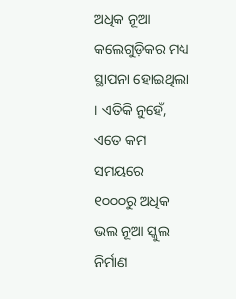ଅଧିକ ନୂଆ କଲେଗୁଡ଼ିକର ମଧ୍ୟ ସ୍ଥାପନା ହୋଇଥିଲା । ଏତିକି ନୁହେଁ, ଏତେ କମ ସମୟରେ ୧୦୦୦ରୁ ଅଧିକ ଭଲ ନୂଆ ସ୍କୁଲ ନିର୍ମାଣ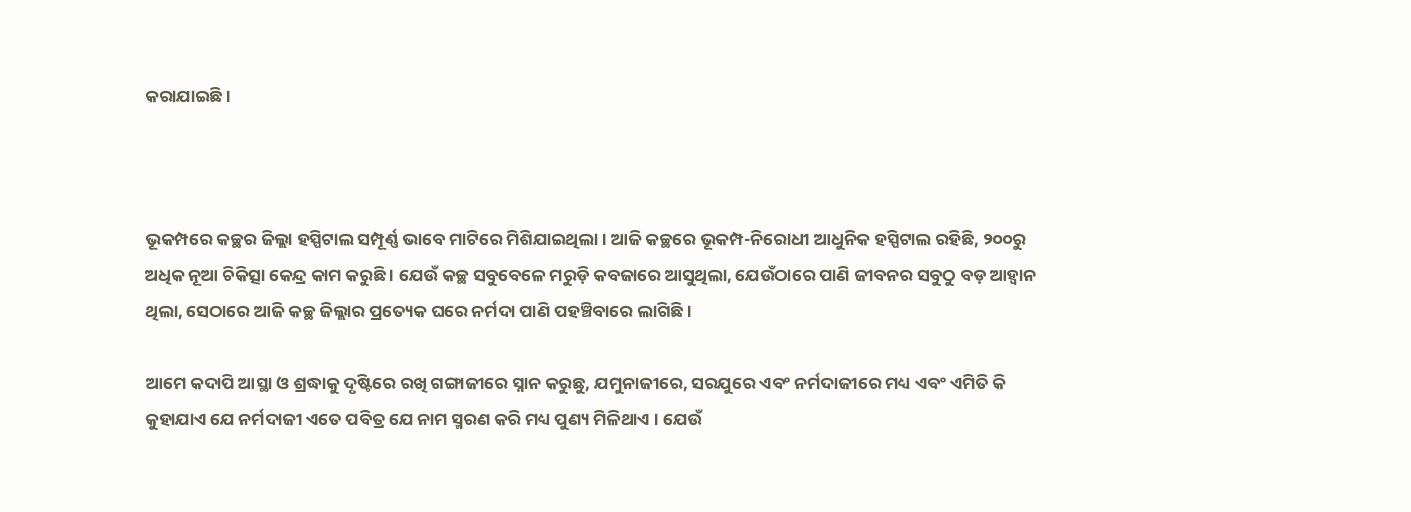କରାଯାଇଛି ।



ଭୂକମ୍ପରେ କଚ୍ଛର ଜିଲ୍ଲା ହସ୍ପିଟାଲ ସମ୍ପୂର୍ଣ୍ଣ ଭାବେ ମାଟିରେ ମିଶିଯାଇଥିଲା । ଆଜି କଚ୍ଛରେ ଭୂକମ୍ପ-ନିରୋଧୀ ଆଧୁନିକ ହସ୍ପିଟାଲ ରହିଛି, ୨୦୦ରୁ ଅଧିକ ନୂଆ ଚିକିତ୍ସା କେନ୍ଦ୍ର କାମ କରୁଛି । ଯେଉଁ କଚ୍ଛ ସବୁବେଳେ ମରୁଡ଼ି କବଜାରେ ଆସୁଥିଲା, ଯେଉଁଠାରେ ପାଣି ଜୀବନର ସବୁଠୁ ବଡ଼ ଆହ୍ୱାନ ଥିଲା, ସେଠାରେ ଆଜି କଚ୍ଛ ଜିଲ୍ଲାର ପ୍ରତ୍ୟେକ ଘରେ ନର୍ମଦା ପାଣି ପହଞ୍ଚିବାରେ ଲାଗିଛି ।

ଆମେ କଦାପି ଆସ୍ଥା ଓ ଶ୍ରଦ୍ଧାକୁ ଦୃଷ୍ଟିରେ ରଖି ଗଙ୍ଗାଜୀରେ ସ୍ନାନ କରୁଛୁ, ଯମୁନାଜୀରେ, ସରଯୁରେ ଏବଂ ନର୍ମଦାଜୀରେ ମଧ୍ୟ ଏବଂ ଏମିତି କି କୁହାଯାଏ ଯେ ନର୍ମଦାଜୀ ଏତେ ପବିତ୍ର ଯେ ନାମ ସ୍ମରଣ କରି ମଧ୍ୟ ପୁଣ୍ୟ ମିଳିଥାଏ । ଯେଉଁ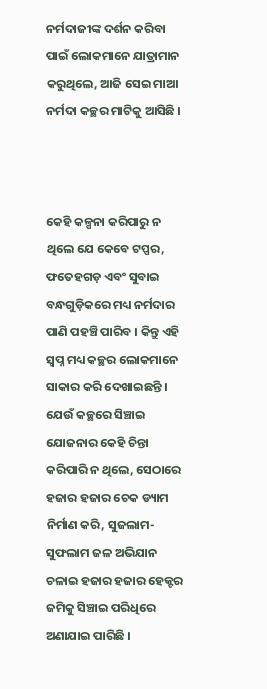ନର୍ମଦାଜୀଙ୍କ ଦର୍ଶନ କରିବା ପାଇଁ ଲୋକମାନେ ଯାତ୍ରାମାନ କରୁଥିଲେ, ଆଜି ସେଇ ମାଆ ନର୍ମଦା କଚ୍ଛର ମାଟିକୁ ଆସିଛି ।



କେହି କଳ୍ପନା କରିପାରୁ ନ ଥିଲେ ଯେ କେବେ ଟପ୍ପର, ଫତେହଗଡ଼ ଏବଂ ସୁବାଇ ବନ୍ଧଗୁଡ଼ିକରେ ମଧ୍ୟ ନର୍ମଦାର ପାଣି ପହଞ୍ଚି ପାରିବ । କିନ୍ତୁ ଏହି ସ୍ୱପ୍ନ ମଧ୍ୟ କଚ୍ଛର ଲୋକମାନେ ସାକାର କରି ଦେଖାଇଛନ୍ତି । ଯେଉଁ କଚ୍ଛରେ ସିଞ୍ଚାଇ ଯୋଜନାର କେହି ଚିନ୍ତା କରିପାରି ନ ଥିଲେ, ସେଠାରେ ହଜାର ହଜାର ଚେକ ଡ୍ୟାମ ନିର୍ମାଣ କରି, ସୁଜଲାମ-ସୁଫଲାମ ଜଳ ଅଭିଯାନ ଚଳାଇ ହଜାର ହଜାର ହେକ୍ଟର ଜମିକୁ ସିଞ୍ଚାଇ ପରିଧିରେ ଅଣାଯାଇ ପାରିଛି ।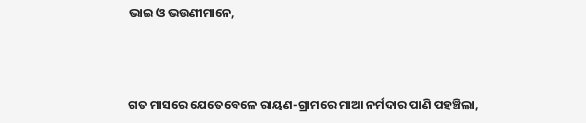ଭାଇ ଓ ଭଉଣୀମାନେ,



ଗତ ମାସରେ ଯେତେବେଳେ ରାୟଣ-ଗ୍ରାମରେ ମାଆ ନର୍ମଦାର ପାଣି ପହଞ୍ଚିଲା,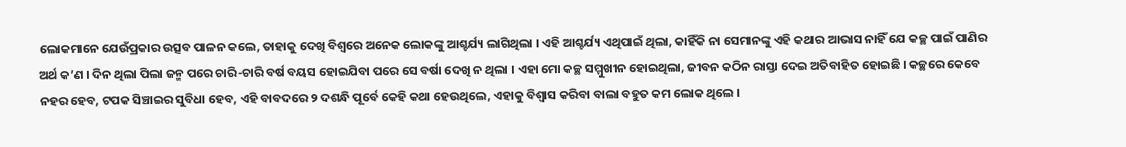ଲୋକମାନେ ଯେଉଁପ୍ରକାର ଉତ୍ସବ ପାଳନ କଲେ, ତାହାକୁ ଦେଖି ବିଶ୍ୱରେ ଅନେକ ଲୋକଙ୍କୁ ଆଶ୍ଚର୍ଯ୍ୟ ଲାଗିଥିଲା । ଏହି ଆଶ୍ଚର୍ଯ୍ୟ ଏଥିପାଇଁ ଥିଲା, କାହିଁକି ନା ସେମାନଙ୍କୁ ଏହି କଥାର ଆଭାସ ନାହିଁ ଯେ କଚ୍ଛ ପାଇଁ ପାଣିର ଅର୍ଥ କ’ଣ । ଦିନ ଥିଲା ପିଲା ଜନ୍ମ ପରେ ଚାରି-ଚାରି ବର୍ଷ ବୟସ ହୋଇଯିବା ପରେ ସେ ବର୍ଷା ଦେଖି ନ ଥିଲା । ଏହା ମୋ କଚ୍ଛ ସମ୍ମୁଖୀନ ହୋଇଥିଲା, ଜୀବନ କଠିନ ରାସ୍ତା ଦେଇ ଅତିବାହିତ ହୋଇଛି । କଚ୍ଛରେ କେବେ ନହର ହେବ, ଟପକ ସିଞ୍ଚାଇର ସୁବିଧା ହେବ, ଏହି ବାବଦରେ ୨ ଦଶନ୍ଧି ପୂର୍ବେ କେହି କଥା ହେଉଥିଲେ, ଏହାକୁ ବିଶ୍ୱାସ କରିବା ବାଲା ବହୁତ କମ ଲୋକ ଥିଲେ ।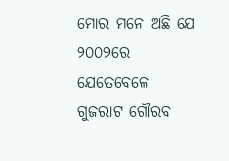ମୋର ମନେ ଅଛି ଯେ ୨୦୦୨ରେ ଯେତେବେଳେ ଗୁଜରାଟ ଗୌରବ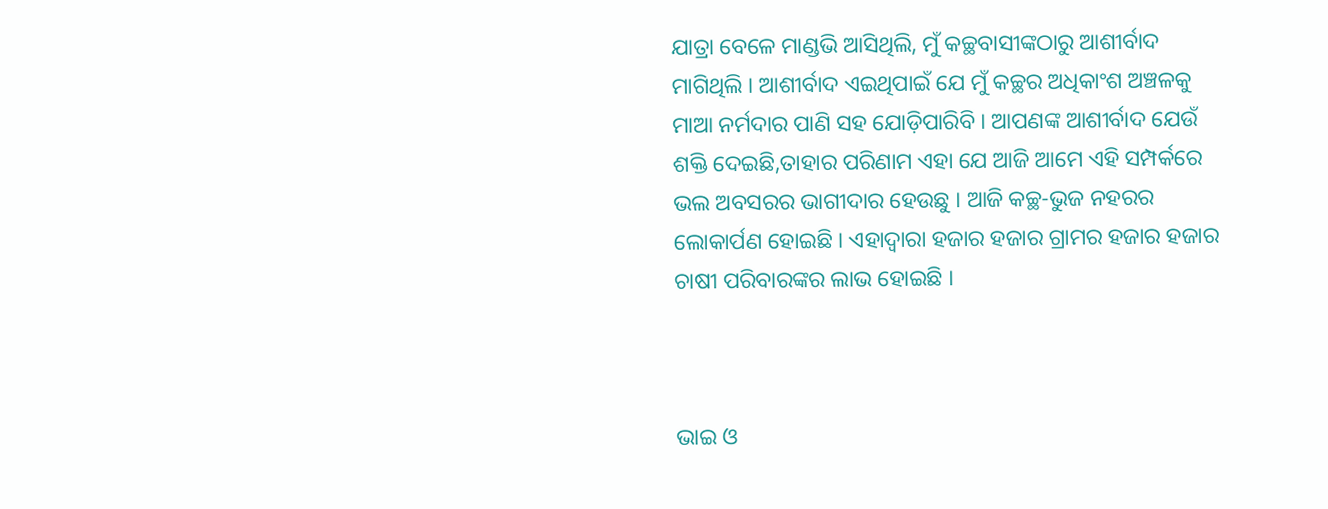ଯାତ୍ରା ବେଳେ ମାଣ୍ଡଭି ଆସିଥିଲି, ମୁଁ କଚ୍ଛବାସୀଙ୍କଠାରୁ ଆଶୀର୍ବାଦ ମାଗିଥିଲି । ଆଶୀର୍ବାଦ ଏଇଥିପାଇଁ ଯେ ମୁଁ କଚ୍ଛର ଅଧିକାଂଶ ଅଞ୍ଚଳକୁ ମାଆ ନର୍ମଦାର ପାଣି ସହ ଯୋଡ଼ିପାରିବି । ଆପଣଙ୍କ ଆଶୀର୍ବାଦ ଯେଉଁ ଶକ୍ତି ଦେଇଛି,ତାହାର ପରିଣାମ ଏହା ଯେ ଆଜି ଆମେ ଏହି ସମ୍ପର୍କରେ ଭଲ ଅବସରର ଭାଗୀଦାର ହେଉଛୁ । ଆଜି କଚ୍ଛ-ଭୁଜ ନହରର ଲୋକାର୍ପଣ ହୋଇଛି । ଏହାଦ୍ୱାରା ହଜାର ହଜାର ଗ୍ରାମର ହଜାର ହଜାର ଚାଷୀ ପରିବାରଙ୍କର ଲାଭ ହୋଇଛି ।



ଭାଇ ଓ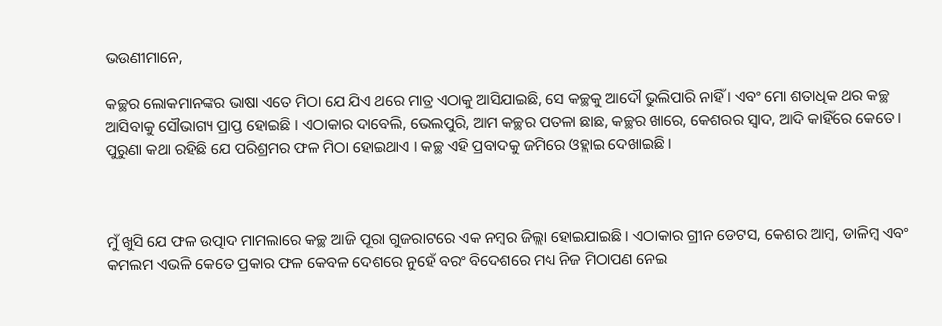ଭଉଣୀମାନେ,

କଚ୍ଛର ଲୋକମାନଙ୍କର ଭାଷା ଏତେ ମିଠା ଯେ ଯିଏ ଥରେ ମାତ୍ର ଏଠାକୁ ଆସିଯାଇଛି, ସେ କଚ୍ଛକୁ ଆଦୌ ଭୁଲିପାରି ନାହିଁ । ଏବଂ ମୋ ଶତାଧିକ ଥର କଚ୍ଛ ଆସିବାକୁ ସୌଭାଗ୍ୟ ପ୍ରାପ୍ତ ହୋଇଛି । ଏଠାକାର ଦାବେଲି, ଭେଲପୁରି, ଆମ କଚ୍ଛର ପତଳା ଛାଛ, କଚ୍ଛର ଖାରେ, କେଶରର ସ୍ୱାଦ, ଆଦି କାହିଁରେ କେତେ । ପୁରୁଣା କଥା ରହିଛି ଯେ ପରିଶ୍ରମର ଫଳ ମିଠା ହୋଇଥାଏ । କଚ୍ଛ ଏହି ପ୍ରବାଦକୁ ଜମିରେ ଓହ୍ଲାଇ ଦେଖାଇଛି ।



ମୁଁ ଖୁସି ଯେ ଫଳ ଉତ୍ପାଦ ମାମଲାରେ କଚ୍ଛ ଆଜି ପୂରା ଗୁଜରାଟରେ ଏକ ନମ୍ବର ଜିଲ୍ଲା ହୋଇଯାଇଛି । ଏଠାକାର ଗ୍ରୀନ ଡେଟସ, କେଶର ଆମ୍ବ, ଡାଳିମ୍ବ ଏବଂ କମଲମ ଏଭଳି କେତେ ପ୍ରକାର ଫଳ କେବଳ ଦେଶରେ ନୁହେଁ ବରଂ ବିଦେଶରେ ମଧ୍ୟ ନିଜ ମିଠାପଣ ନେଇ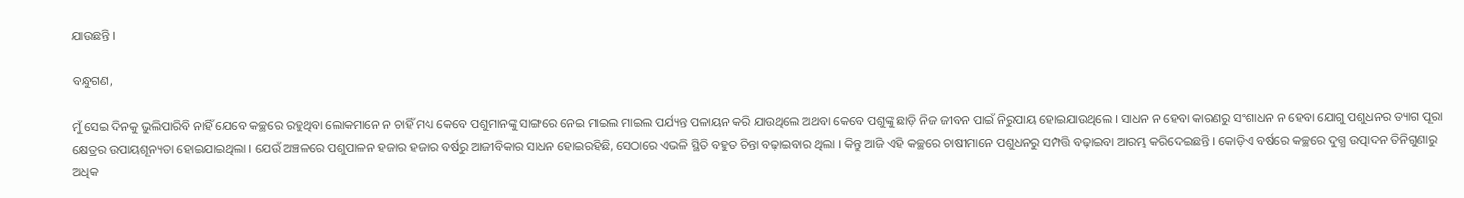ଯାଉଛନ୍ତି ।

ବନ୍ଧୁଗଣ,

ମୁଁ ସେଇ ଦିନକୁ ଭୁଲିପାରିବି ନାହିଁ ଯେବେ କଚ୍ଛରେ ରହୁଥିବା ଲୋକମାନେ ନ ଚାହିଁ ମଧ୍ୟ କେବେ ପଶୁମାନଙ୍କୁ ସାଙ୍ଗରେ ନେଇ ମାଇଲ ମାଇଲ ପର୍ଯ୍ୟନ୍ତ ପଳାୟନ କରି ଯାଉଥିଲେ ଅଥବା କେବେ ପଶୁଙ୍କୁ ଛାଡ଼ି ନିଜ ଜୀବନ ପାଇଁ ନିରୁପାୟ ହୋଇଯାଉଥିଲେ । ସାଧନ ନ ହେବା କାରଣରୁ ସଂଶାଧନ ନ ହେବା ଯୋଗୁ ପଶୁଧନର ତ୍ୟାଗ ପୂରା କ୍ଷେତ୍ରର ଉପାୟଶୂନ୍ୟତା ହୋଇଯାଇଥିଲା । ଯେଉଁ ଅଞ୍ଚଳରେ ପଶୁପାଳନ ହଜାର ହଜାର ବର୍ଷରୁ ଆଜୀବିକାର ସାଧନ ହୋଇରହିଛି, ସେଠାରେ ଏଭଳି ସ୍ଥିତି ବହୁତ ଚିନ୍ତା ବଢ଼ାଇବାର ଥିଲା । କିନ୍ତୁ ଆଜି ଏହି କଚ୍ଛରେ ଚାଷୀମାନେ ପଶୁଧନରୁ ସମ୍ପତ୍ତି ବଢ଼ାଇବା ଆରମ୍ଭ କରିଦେଇଛନ୍ତି । କୋଡ଼ିଏ ବର୍ଷରେ କଚ୍ଛରେ ଦୁଗ୍ଧ ଉତ୍ପାଦନ ତିନିଗୁଣାରୁ ଅଧିକ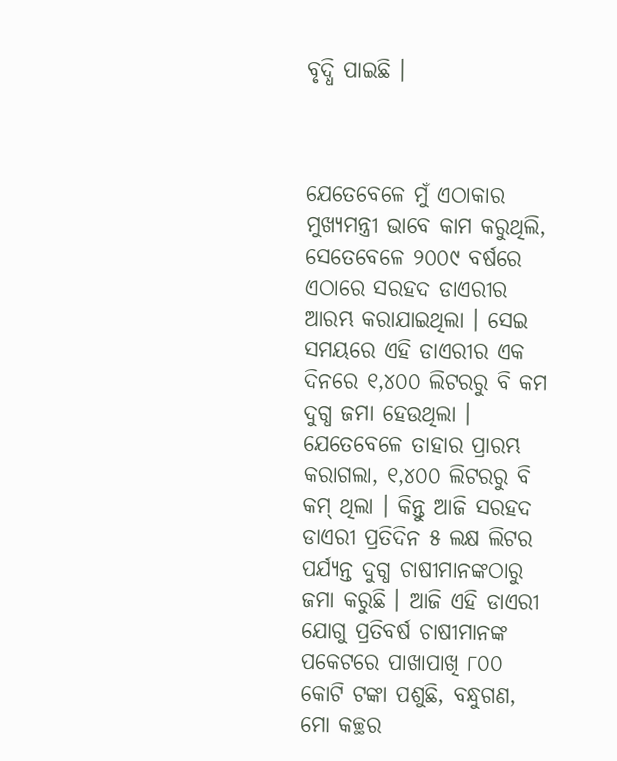ବୃଦ୍ଧି ପାଇଛି ।



ଯେତେବେଳେ ମୁଁ ଏଠାକାର ମୁଖ୍ୟମନ୍ତ୍ରୀ ଭାବେ କାମ କରୁଥିଲି, ସେତେବେଳେ ୨୦୦୯ ବର୍ଷରେ ଏଠାରେ ସରହଦ ଡାଏରୀର ଆରମ୍ଭ କରାଯାଇଥିଲା । ସେଇ ସମୟରେ ଏହି ଡାଏରୀର ଏକ ଦିନରେ ୧,୪୦୦ ଲିଟରରୁ ବି କମ ଦୁଗ୍ଧ ଜମା ହେଉଥିଲା । ଯେତେବେଳେ ତାହାର ପ୍ରାରମ୍ଭ କରାଗଲା, ୧,୪୦୦ ଲିଟରରୁ ବି କମ୍ ଥିଲା । କିନ୍ତୁ ଆଜି ସରହଦ ଡାଏରୀ ପ୍ରତିଦିନ ୫ ଲକ୍ଷ ଲିଟର ପର୍ଯ୍ୟନ୍ତ ଦୁଗ୍ଧ ଚାଷୀମାନଙ୍କଠାରୁ ଜମା କରୁଛି । ଆଜି ଏହି ଡାଏରୀ ଯୋଗୁ ପ୍ରତିବର୍ଷ ଚାଷୀମାନଙ୍କ ପକେଟରେ ପାଖାପାଖି ୮୦୦ କୋଟି ଟଙ୍କା ପଶୁଛି, ବନ୍ଧୁଗଣ, ମୋ କଚ୍ଛର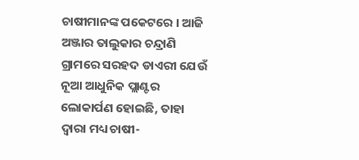ଚାଷୀମାନଙ୍କ ପକେଟରେ । ଆଜି ଅଞ୍ଜାର ତାଲୁକାର ଚନ୍ଦ୍ରାଣି ଗ୍ରାମରେ ସରହଦ ଡାଏରୀ ଯେଉଁ ନୂଆ ଆଧୁନିକ ପ୍ଲାଣ୍ଟର ଲୋକାର୍ପଣ ହୋଇଛି, ତାହା ଦ୍ୱାରା ମଧ୍ୟ ଚାଷୀ-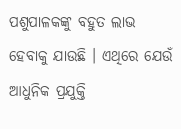ପଶୁପାଳକଙ୍କୁ ବହୁତ ଲାଭ ହେବାକୁ ଯାଉଛି । ଏଥିରେ ଯେଉଁ ଆଧୁନିକ ପ୍ରଯୁକ୍ତି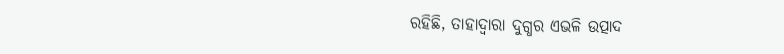ରହିଛି, ତାହାଦ୍ୱାରା ଦୁଗ୍ଧର ଏଭଳି ଉତ୍ପାଦ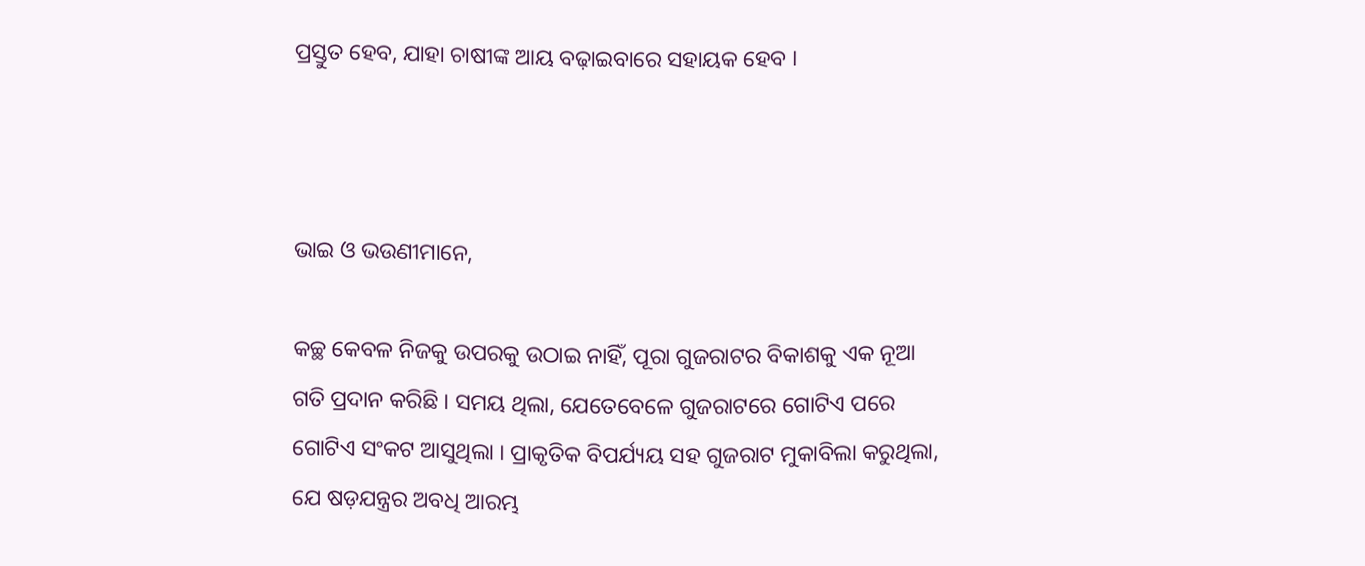ପ୍ରସ୍ତୁତ ହେବ, ଯାହା ଚାଷୀଙ୍କ ଆୟ ବଢ଼ାଇବାରେ ସହାୟକ ହେବ ।



ଭାଇ ଓ ଭଉଣୀମାନେ,

କଚ୍ଛ କେବଳ ନିଜକୁ ଉପରକୁ ଉଠାଇ ନାହିଁ, ପୂରା ଗୁଜରାଟର ବିକାଶକୁ ଏକ ନୂଆ ଗତି ପ୍ରଦାନ କରିଛି । ସମୟ ଥିଲା, ଯେତେବେଳେ ଗୁଜରାଟରେ ଗୋଟିଏ ପରେ ଗୋଟିଏ ସଂକଟ ଆସୁଥିଲା । ପ୍ରାକୃତିକ ବିପର୍ଯ୍ୟୟ ସହ ଗୁଜରାଟ ମୁକାବିଲା କରୁଥିଲା, ଯେ ଷଡ଼ଯନ୍ତ୍ରର ଅବଧି ଆରମ୍ଭ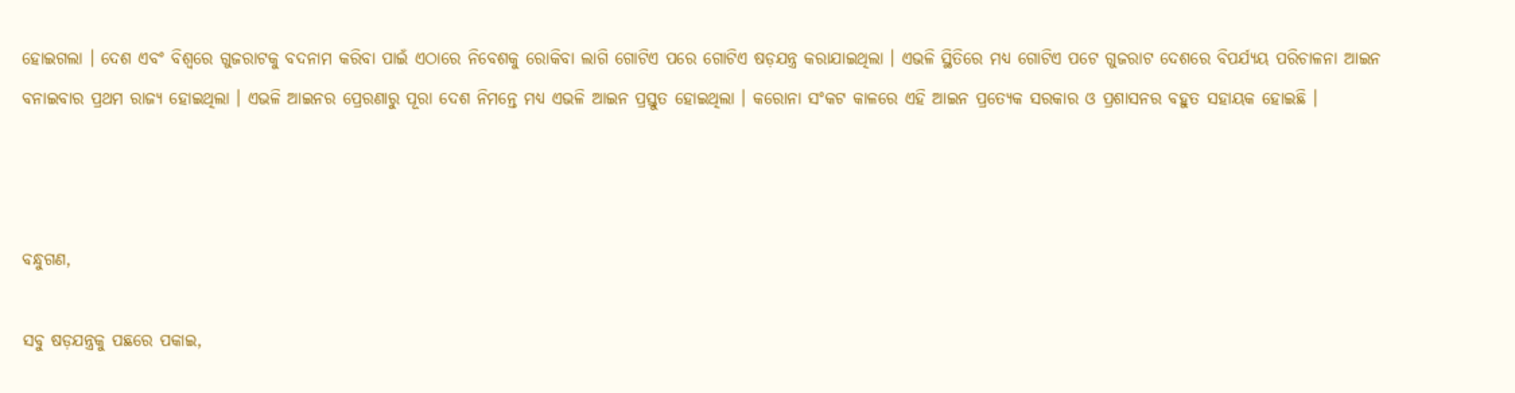ହୋଇଗଲା । ଦେଶ ଏବଂ ବିଶ୍ୱରେ ଗୁଜରାଟକୁ ବଦନାମ କରିବା ପାଇଁ ଏଠାରେ ନିବେଶକୁ ରୋକିବା ଲାଗି ଗୋଟିଏ ପରେ ଗୋଟିଏ ଷଡ଼ଯନ୍ତ୍ର କରାଯାଇଥିଲା । ଏଭଳି ସ୍ଥିତିରେ ମଧ୍ୟ ଗୋଟିଏ ପଟେ ଗୁଜରାଟ ଦେଶରେ ବିପର୍ଯ୍ୟୟ ପରିଚାଳନା ଆଇନ ବନାଇବାର ପ୍ରଥମ ରାଜ୍ୟ ହୋଇଥିଲା । ଏଭଳି ଆଇନର ପ୍ରେରଣାରୁ ପୂରା ଦେଶ ନିମନ୍ତେ ମଧ୍ୟ ଏଭଳି ଆଇନ ପ୍ରସ୍ତୁତ ହୋଇଥିଲା । କରୋନା ସଂକଟ କାଳରେ ଏହି ଆଇନ ପ୍ରତ୍ୟେକ ସରକାର ଓ ପ୍ରଶାସନର ବହୁତ ସହାୟକ ହୋଇଛି ।



ବନ୍ଧୁଗଣ,

ସବୁ ଷଡ଼ଯନ୍ତ୍ରକୁ ପଛରେ ପକାଇ,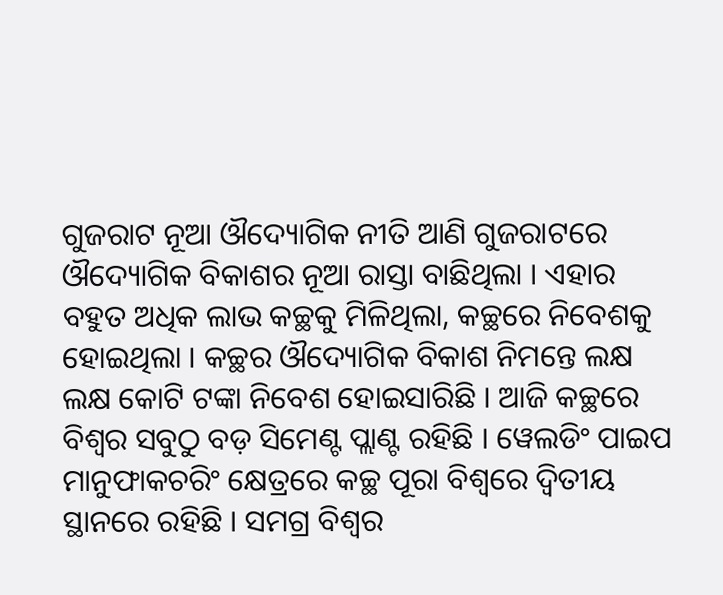ଗୁଜରାଟ ନୂଆ ଔଦ୍ୟୋଗିକ ନୀତି ଆଣି ଗୁଜରାଟରେ ଔଦ୍ୟୋଗିକ ବିକାଶର ନୂଆ ରାସ୍ତା ବାଛିଥିଲା । ଏହାର ବହୁତ ଅଧିକ ଲାଭ କଚ୍ଛକୁ ମିଳିଥିଲା, କଚ୍ଛରେ ନିବେଶକୁ ହୋଇଥିଲା । କଚ୍ଛର ଔଦ୍ୟୋଗିକ ବିକାଶ ନିମନ୍ତେ ଲକ୍ଷ ଲକ୍ଷ କୋଟି ଟଙ୍କା ନିବେଶ ହୋଇସାରିଛି । ଆଜି କଚ୍ଛରେ ବିଶ୍ୱର ସବୁଠୁ ବଡ଼ ସିମେଣ୍ଟ ପ୍ଲାଣ୍ଟ ରହିଛି । ୱେଲଡିଂ ପାଇପ ମାନୁଫାକଚରିଂ କ୍ଷେତ୍ରରେ କଚ୍ଛ ପୂରା ବିଶ୍ୱରେ ଦ୍ୱିତୀୟ ସ୍ଥାନରେ ରହିଛି । ସମଗ୍ର ବିଶ୍ୱର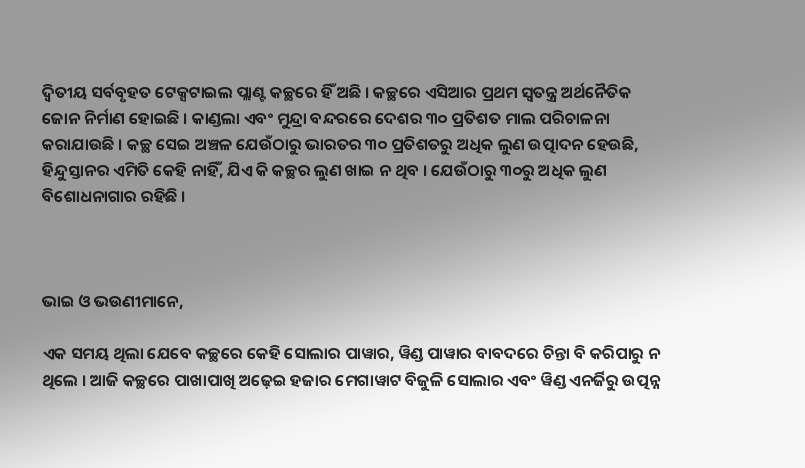ଦ୍ୱିତୀୟ ସର୍ବବୃହତ ଟେକ୍ସଟାଇଲ ପ୍ଲାଣ୍ଟ କଚ୍ଛରେ ହିଁ ଅଛି । କଚ୍ଛରେ ଏସିଆର ପ୍ରଥମ ସ୍ୱତନ୍ତ୍ର ଅର୍ଥନୈତିକ ଜୋନ ନିର୍ମାଣ ହୋଇଛି । କାଣ୍ଡଲା ଏବଂ ମୁନ୍ଦ୍ରା ବନ୍ଦରରେ ଦେଶର ୩୦ ପ୍ରତିଶତ ମାଲ ପରିଚାଳନା କରାଯାଉଛି । କଚ୍ଛ ସେଇ ଅଞ୍ଚଳ ଯେଉଁଠାରୁ ଭାରତର ୩୦ ପ୍ରତିଶତରୁ ଅଧିକ ଲୁଣ ଉତ୍ପାଦନ ହେଉଛି, ହିନ୍ଦୁସ୍ତାନର ଏମିତି କେହି ନାହିଁ, ଯିଏ କି କଚ୍ଛର ଲୁଣ ଖାଇ ନ ଥିବ । ଯେଉଁଠାରୁ ୩୦ରୁ ଅଧିକ ଲୁଣ ବିଶୋଧନାଗାର ରହିଛି ।



ଭାଇ ଓ ଭଉଣୀମାନେ,

ଏକ ସମୟ ଥିଲା ଯେବେ କଚ୍ଛରେ କେହି ସୋଲାର ପାୱାର, ୱିଣ୍ଡ ପାୱାର ବାବଦରେ ଚିନ୍ତା ବି କରିପାରୁ ନ ଥିଲେ । ଆଜି କଚ୍ଛରେ ପାଖାପାଖି ଅଢ଼େଇ ହଜାର ମେଗାୱାଟ ବିଜୁଳି ସୋଲାର ଏବଂ ୱିଣ୍ଡ ଏନର୍ଜିରୁ ଉତ୍ପନ୍ନ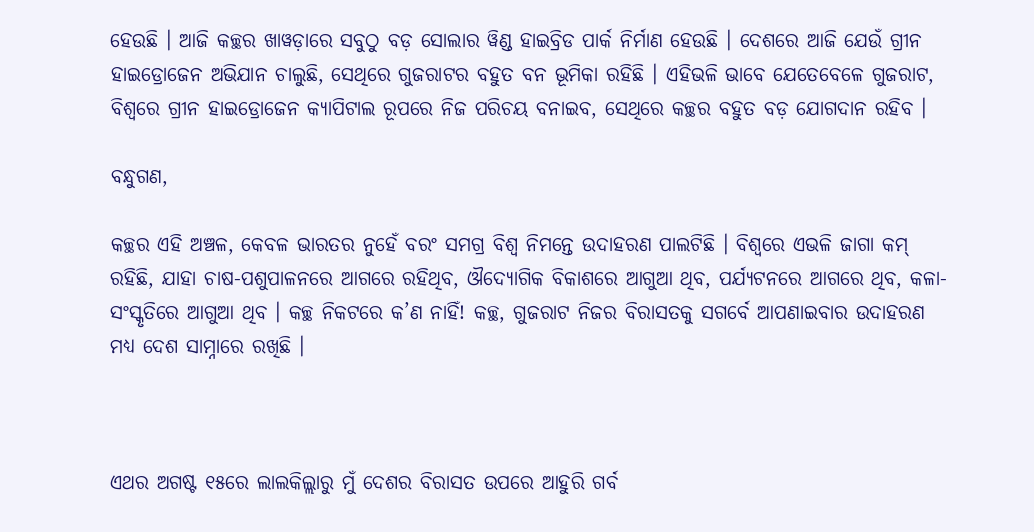ହେଉଛି । ଆଜି କଚ୍ଛର ଖାୱଡ଼ାରେ ସବୁଠୁ ବଡ଼ ସୋଲାର ୱିଣ୍ଡ ହାଇବ୍ରିଡ ପାର୍କ ନିର୍ମାଣ ହେଉଛି । ଦେଶରେ ଆଜି ଯେଉଁ ଗ୍ରୀନ ହାଇଡ୍ରୋଜେନ ଅଭିଯାନ ଚାଲୁଛି, ସେଥିରେ ଗୁଜରାଟର ବହୁତ ବନ ଭୂମିକା ରହିଛି । ଏହିଭଳି ଭାବେ ଯେତେବେଳେ ଗୁଜରାଟ, ବିଶ୍ୱରେ ଗ୍ରୀନ ହାଇଡ୍ରୋଜେନ କ୍ୟାପିଟାଲ ରୂପରେ ନିଜ ପରିଚୟ ବନାଇବ, ସେଥିରେ କଚ୍ଛର ବହୁତ ବଡ଼ ଯୋଗଦାନ ରହିବ ।

ବନ୍ଧୁଗଣ,

କଚ୍ଛର ଏହି ଅଞ୍ଚଳ, କେବଳ ଭାରତର ନୁହେଁ ବରଂ ସମଗ୍ର ବିଶ୍ୱ ନିମନ୍ତେ ଉଦାହରଣ ପାଲଟିଛି । ବିଶ୍ୱରେ ଏଭଳି ଜାଗା କମ୍ ରହିଛି, ଯାହା ଚାଷ-ପଶୁପାଳନରେ ଆଗରେ ରହିଥିବ, ଔଦ୍ୟୋଗିକ ବିକାଶରେ ଆଗୁଆ ଥିବ, ପର୍ଯ୍ୟଟନରେ ଆଗରେ ଥିବ, କଳା-ସଂସ୍କୃତିରେ ଆଗୁଆ ଥିବ । କଚ୍ଛ ନିକଟରେ କ’ଣ ନାହିଁ! କଚ୍ଛ, ଗୁଜରାଟ ନିଜର ବିରାସତକୁ ସଗର୍ବେ ଆପଣାଇବାର ଉଦାହରଣ ମଧ୍ୟ ଦେଶ ସାମ୍ନାରେ ରଖିଛି ।



ଏଥର ଅଗଷ୍ଟ ୧୫ରେ ଲାଲକିଲ୍ଲାରୁ ମୁଁ ଦେଶର ବିରାସତ ଉପରେ ଆହୁରି ଗର୍ବ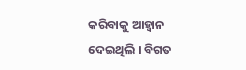କରିବାକୁ ଆହ୍ୱାନ ଦେଇଥିଲି । ବିଗତ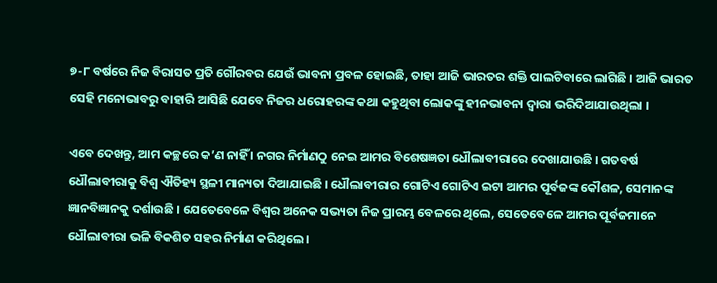୭-୮ ବର୍ଷରେ ନିଜ ବିରାସତ ପ୍ରତି ଗୌରବର ଯେଉଁ ଭାବନା ପ୍ରବଳ ହୋଇଛି, ତାହା ଆଜି ଭାରତର ଶକ୍ତି ପାଲଟିବାରେ ଲାଗିଛି । ଆଜି ଭାରତ ସେହି ମନୋଭାବରୁ ବାହାରି ଆସିଛି ଯେବେ ନିଜର ଧରୋହରଙ୍କ କଥା କହୁଥିବା ଲୋକଙ୍କୁ ହୀନଭାବନା ଦ୍ୱାରା ଭରିଦିଆଯାଉଥିଲା ।

ଏବେ ଦେଖନ୍ତୁ, ଆମ କଚ୍ଛରେ କ’ଣ ନାହିଁ । ନଗର ନିର୍ମାଣଠୁ ନେଇ ଆମର ବିଶେଷଜ୍ଞତା ଧୌଲାବୀରାରେ ଦେଖାଯାଉଛି । ଗତବର୍ଷ ଧୌଲାବୀରାକୁ ବିଶ୍ୱ ଐତିହ୍ୟ ସ୍ଥଳୀ ମାନ୍ୟତା ଦିଆଯାଇଛି । ଧୌଲାବୀରାର ଗୋଟିଏ ଗୋଟିଏ ଇଟା ଆମର ପୂର୍ବଜଙ୍କ କୌଶଳ, ସେମାନଙ୍କ ଜ୍ଞାନବିଜ୍ଞାନକୁ ଦର୍ଶାଉଛି । ଯେତେବେଳେ ବିଶ୍ୱର ଅନେକ ସଭ୍ୟତା ନିଜ ପ୍ରାରମ୍ଭ ବେଳରେ ଥିଲେ, ସେତେବେଳେ ଆମର ପୂର୍ବଜମାନେ ଧୌଲାବୀରା ଭଳି ବିକଶିତ ସହର ନିର୍ମାଣ କରିଥିଲେ ।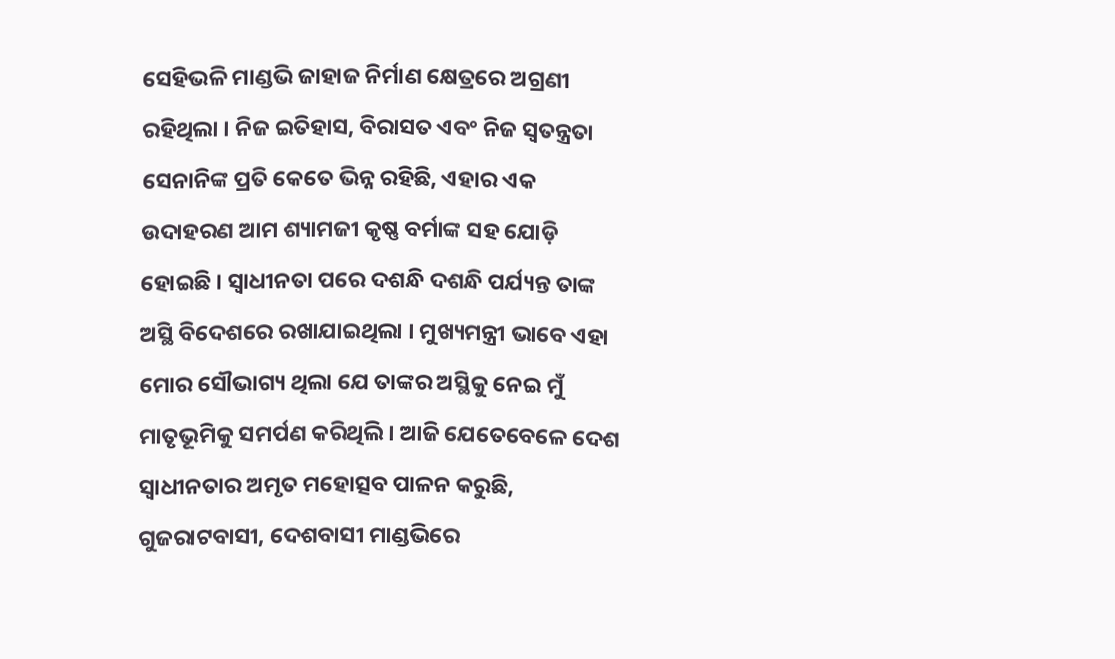ସେହିଭଳି ମାଣ୍ଡଭି ଜାହାଜ ନିର୍ମାଣ କ୍ଷେତ୍ରରେ ଅଗ୍ରଣୀ ରହିଥିଲା । ନିଜ ଇତିହାସ, ବିରାସତ ଏବଂ ନିଜ ସ୍ୱତନ୍ତ୍ରତା ସେନାନିଙ୍କ ପ୍ରତି କେତେ ଭିନ୍ନ ରହିଛି, ଏହାର ଏକ ଉଦାହରଣ ଆମ ଶ୍ୟାମଜୀ କୃଷ୍ଣ ବର୍ମାଙ୍କ ସହ ଯୋଡ଼ି ହୋଇଛି । ସ୍ୱାଧୀନତା ପରେ ଦଶନ୍ଧି ଦଶନ୍ଧି ପର୍ଯ୍ୟନ୍ତ ତାଙ୍କ ଅସ୍ଥି ବିଦେଶରେ ରଖାଯାଇଥିଲା । ମୁଖ୍ୟମନ୍ତ୍ରୀ ଭାବେ ଏହା ମୋର ସୌଭାଗ୍ୟ ଥିଲା ଯେ ତାଙ୍କର ଅସ୍ଥିକୁ ନେଇ ମୁଁ ମାତୃଭୂମିକୁ ସମର୍ପଣ କରିଥିଲି । ଆଜି ଯେତେବେଳେ ଦେଶ ସ୍ୱାଧୀନତାର ଅମୃତ ମହୋତ୍ସବ ପାଳନ କରୁଛି, ଗୁଜରାଟବାସୀ, ଦେଶବାସୀ ମାଣ୍ଡଭିରେ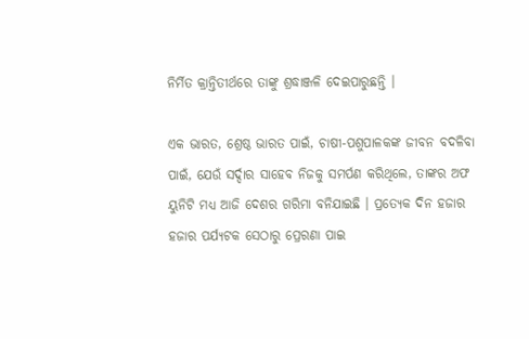ନିର୍ମିତ କ୍ରାନ୍ତିତୀର୍ଥରେ ତାଙ୍କୁ ଶ୍ରଦ୍ଧାଞ୍ଜଳି ଦେଇପାରୁଛନ୍ତି ।

ଏକ ଭାରତ, ଶ୍ରେଷ୍ଠ ଭାରତ ପାଇଁ, ଚାଷୀ-ପଶୁପାଳକଙ୍କ ଜୀବନ ବଦଳିବା ପାଇଁ, ଯେଉଁ ସର୍ଦ୍ଦାର ସାହେବ ନିଜକୁ ସମର୍ପଣ କରିଥିଲେ, ତାଙ୍କର ଅଫ ୟୁନିଟି ମଧ୍ୟ ଆଜି ଦେଶର ଗରିମା ବନିଯାଇଛି । ପ୍ରତ୍ୟେକ ଦିନ ହଜାର ହଜାର ପର୍ଯ୍ୟଟକ ସେଠାରୁ ପ୍ରେରଣା ପାଇ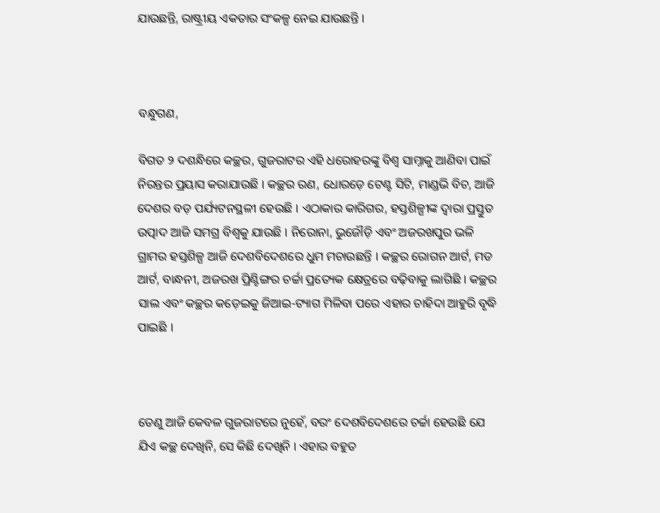ଯାଉଛନ୍ତି, ରାଷ୍ଟ୍ରୀୟ ଏକତାର ସଂକଳ୍ପ ନେଇ ଯାଉଛନ୍ତି ।



ବନ୍ଧୁଗଣ,

ବିଗତ ୨ ଦଶନ୍ଧିରେ କଚ୍ଛର, ଗୁଜରାଟର ଏହି ଧରୋହରଙ୍କୁ ବିଶ୍ୱ ସାମ୍ନାକୁ ଆଣିବା ପାଇଁ ନିରନ୍ତର ପ୍ରୟାସ କରାଯାଉଛି । କଚ୍ଛର ରଣ, ଧୋରଡ଼େ ଟେଣ୍ଟ ସିଟି, ମାଣ୍ଡଭି ବିଚ, ଆଜି ଦେଶର ବଡ଼ ପର୍ଯ୍ୟଟନସ୍ଥଳୀ ହେଉଛି । ଏଠାକାର କାରିଗର, ହସ୍ତଶିଳ୍ପୀଙ୍କ ଦ୍ୱାରା ପ୍ରସ୍ତୁତ ଉତ୍ପାଦ ଆଜି ସମଗ୍ର ବିଶ୍ୱକୁ ଯାଉଛି । ନିରୋନା, ଭୁଜୌଡ଼ି ଏବଂ ଅଜରଖପୁର ଭଳି ଗ୍ରାମର ହସ୍ତଶିଳ୍ପ ଆଜି ଦେଶବିଦେଶରେ ଧୁମ ମଚାଉଛନ୍ତି । କଚ୍ଛର ରୋଗନ ଆର୍ଟ, ମଡ ଆର୍ଟ, ବାନ୍ଧନୀ, ଅଜରଖ ପ୍ରିଣ୍ଟିଙ୍ଗର ଚର୍ଚ୍ଚା ପ୍ରତ୍ୟେକ କ୍ଷେତ୍ରରେ ବଢ଼ିବାକୁ ଲାଗିଛି । କଚ୍ଛର ସାଲ ଏବଂ କଚ୍ଛର କଡ଼େଇକୁ ଜିଆଇ-ଟ୍ୟାଗ ମିଳିବା ପରେ ଏହାର ଚାହିଦା ଆହୁରି ବୃଦ୍ଧି ପାଇଛି ।



ତେଣୁ ଆଜି କେବଳ ଗୁଜରାଟରେ ନୁହେଁ, ବରଂ ଦେଶବିଦେଶରେ ଚର୍ଚ୍ଚା ହେଉଛି ଯେ ଯିଏ କଚ୍ଛ ଦେଖିନି, ସେ କିଛି ଦେଖିନି । ଏହାର ବହୁତ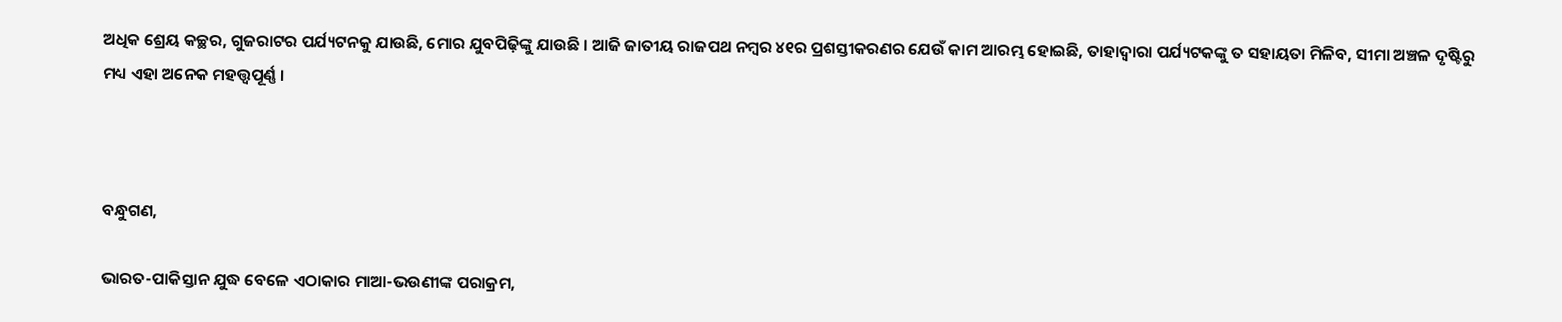ଅଧିକ ଶ୍ରେୟ କଚ୍ଛର, ଗୁଜରାଟର ପର୍ଯ୍ୟଟନକୁ ଯାଉଛି, ମୋର ଯୁବପିଢ଼ିଙ୍କୁ ଯାଉଛି । ଆଜି ଜାତୀୟ ରାଜପଥ ନମ୍ବର ୪୧ର ପ୍ରଶସ୍ତୀକରଣର ଯେଉଁ କାମ ଆରମ୍ଭ ହୋଇଛି, ତାହାଦ୍ୱାରା ପର୍ଯ୍ୟଟକଙ୍କୁ ତ ସହାୟତା ମିଳିବ, ସୀମା ଅଞ୍ଚଳ ଦୃଷ୍ଟିରୁ ମଧ୍ୟ ଏହା ଅନେକ ମହତ୍ତ୍ୱପୂର୍ଣ୍ଣ ।



ବନ୍ଧୁଗଣ,

ଭାରତ-ପାକିସ୍ତାନ ଯୁଦ୍ଧ ବେଳେ ଏଠାକାର ମାଆ-ଭଉଣୀଙ୍କ ପରାକ୍ରମ,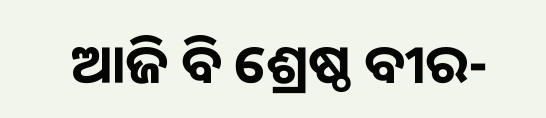ଆଜି ବି ଶ୍ରେଷ୍ଠ ବୀର-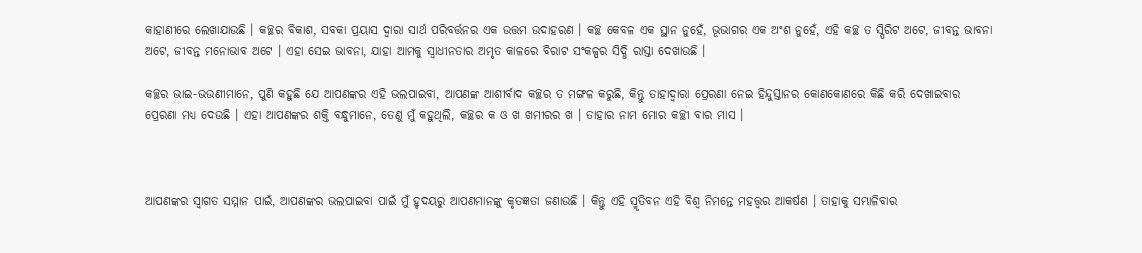କାହାଣୀରେ ଲେଖାଯାଉଛି । କଚ୍ଛର ବିକାଶ, ସବକା ପ୍ରୟାସ ଦ୍ୱାରା ସାର୍ଥ ପରିବର୍ତ୍ତନର ଏକ ଉତ୍ତମ ଉଦାହରଣ । କଚ୍ଛ କେବଳ ଏକ ସ୍ଥାନ ନୁହେଁ, ଭୂଭାଗର ଏକ ଅଂଶ ନୁହେଁ, ଏହି କଚ୍ଛ ତ ସ୍ପିରିଟ ଅଟେ, ଜୀବନ୍ତ ଭାବନା ଅଟେ, ଜୀବନ୍ତ ମନୋଭାବ ଅଟେ । ଏହା ସେଇ ଭାବନା, ଯାହା ଆମକୁ ସ୍ୱାଧୀନତାର ଅମୃତ କାଳରେ ବିରାଟ ସଂକଳ୍ପର ସିଦ୍ଧି ରାସ୍ତା ଦେଖାଉଛି ।

କଚ୍ଛର ଭାଇ-ଭଉଣୀମାନେ, ପୁଣି କହୁଛି ଯେ ଆପଣଙ୍କର ଏହି ଭଲପାଇବା, ଆପଣଙ୍କ ଆଶୀର୍ବାଦ କଚ୍ଛର ତ ମଙ୍ଗଳ କରୁଛି, କିନ୍ତୁ ତାହାଦ୍ୱାରା ପ୍ରେରଣା ନେଇ ହିନ୍ଦୁସ୍ତାନର କୋଣକୋଣରେ କିଛି କରି ଦେଖାଇବାର ପ୍ରେରଣା ମଧ୍ୟ ଦେଉଛି । ଏହା ଆପଣଙ୍କର ଶକ୍ତି ବନ୍ଧୁମାନେ, ତେଣୁ ମୁଁ କହୁଥିଲି, କଚ୍ଛର କ ଓ ଖ ଖମୀରର ଖ । ତାହାର ନାମ ମୋର କଚ୍ଛୀ ବାର ମାସ ।



ଆପଣଙ୍କର ସ୍ୱାଗତ ସମ୍ମାନ ପାଇଁ, ଆପଣଙ୍କର ଭଲପାଇବା ପାଇଁ ମୁଁ ହୃଦୟରୁ ଆପଣମାନଙ୍କୁ କୃତଜ୍ଞତା ଜଣାଉଛି । କିନ୍ତୁ ଏହି ସ୍ମୃତିବନ ଏହି ବିଶ୍ୱ ନିମନ୍ତେ ମହତ୍ତ୍ୱର ଆକର୍ଷଣ । ତାହାକୁ ସମ୍ଭାଳିବାର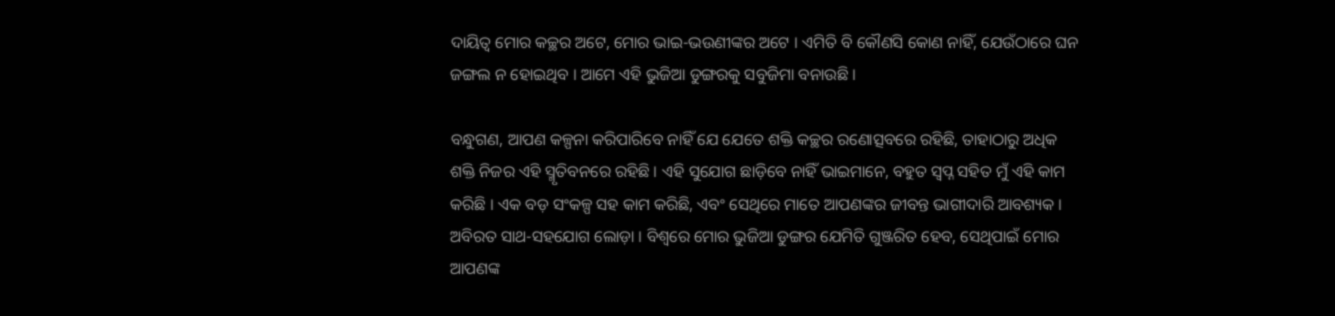ଦାୟିତ୍ୱ ମୋର କଚ୍ଛର ଅଟେ, ମୋର ଭାଇ-ଭଉଣୀଙ୍କର ଅଟେ । ଏମିତି ବି କୌଣସି କୋଣ ନାହିଁ, ଯେଉଁଠାରେ ଘନ ଜଙ୍ଗଲ ନ ହୋଇଥିବ । ଆମେ ଏହି ଭୁଜିଆ ଡୁଙ୍ଗରକୁ ସବୁଜିମା ବନାଉଛି ।

ବନ୍ଧୁଗଣ, ଆପଣ କଳ୍ପନା କରିପାରିବେ ନାହିଁ ଯେ ଯେତେ ଶକ୍ତି କଚ୍ଛର ରଣୋତ୍ସବରେ ରହିଛି, ତାହାଠାରୁ ଅଧିକ ଶକ୍ତି ନିଜର ଏହି ସ୍ମୃତିବନରେ ରହିଛି । ଏହି ସୁଯୋଗ ଛାଡ଼ିବେ ନାହିଁ ଭାଇମାନେ, ବହୁତ ସ୍ୱପ୍ନ ସହିତ ମୁଁ ଏହି କାମ କରିଛି । ଏକ ବଡ଼ ସଂକଳ୍ପ ସହ କାମ କରିଛି, ଏବଂ ସେଥିରେ ମାତେ ଆପଣଙ୍କର ଜୀବନ୍ତ ଭାଗୀଦାରି ଆବଶ୍ୟକ । ଅବିରତ ସାଥ-ସହଯୋଗ ଲୋଡ଼ା । ବିଶ୍ୱରେ ମୋର ଭୁଜିଆ ଡୁଙ୍ଗର ଯେମିତି ଗୁଞ୍ଜରିତ ହେବ, ସେଥିପାଇଁ ମୋର ଆପଣଙ୍କ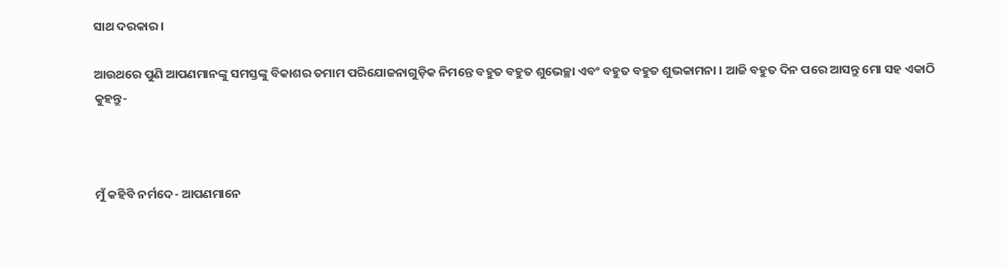ସାଥ ଦରକାର ।

ଆଉଥରେ ପୁଣି ଆପଣମାନଙ୍କୁ ସମସ୍ତଙ୍କୁ ବିକାଶର ତମାମ ପରିଯୋଜନାଗୁଡ଼ିକ ନିମନ୍ତେ ବହୁତ ବହୁତ ଶୁଭେଚ୍ଛା ଏବଂ ବହୁତ ବହୁତ ଶୁଭକାମନା । ଆଜି ବହୁତ ଦିନ ପରେ ଆସନ୍ତୁ ମୋ ସହ ଏକାଠି କୁହନ୍ତୁ-



ମୁଁ କହିବି ନର୍ମଦେ- ଆପଣମାନେ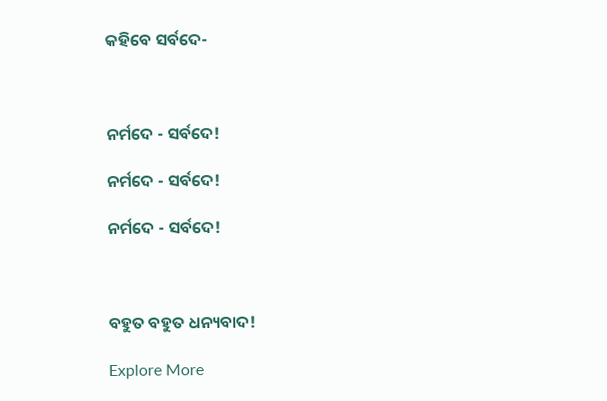କହିବେ ସର୍ବଦେ-



ନର୍ମଦେ - ସର୍ବଦେ!

ନର୍ମଦେ - ସର୍ବଦେ!

ନର୍ମଦେ - ସର୍ବଦେ!



ବହୁତ ବହୁତ ଧନ୍ୟବାଦ!

Explore More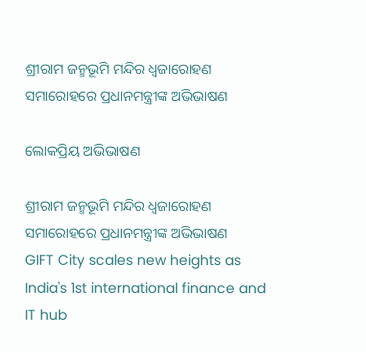ଶ୍ରୀରାମ ଜନ୍ମଭୂମି ମନ୍ଦିର ଧ୍ଵଜାରୋହଣ ସମାରୋହରେ ପ୍ରଧାନମନ୍ତ୍ରୀଙ୍କ ଅଭିଭାଷଣ

ଲୋକପ୍ରିୟ ଅଭିଭାଷଣ

ଶ୍ରୀରାମ ଜନ୍ମଭୂମି ମନ୍ଦିର ଧ୍ଵଜାରୋହଣ ସମାରୋହରେ ପ୍ରଧାନମନ୍ତ୍ରୀଙ୍କ ଅଭିଭାଷଣ
GIFT City scales new heights as India's 1st international finance and IT hub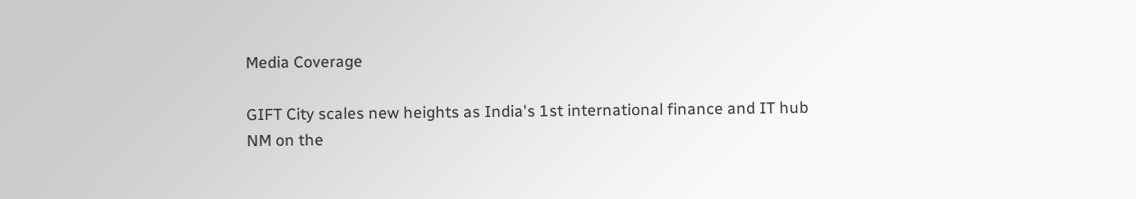Media Coverage

GIFT City scales new heights as India's 1st international finance and IT hub
NM on the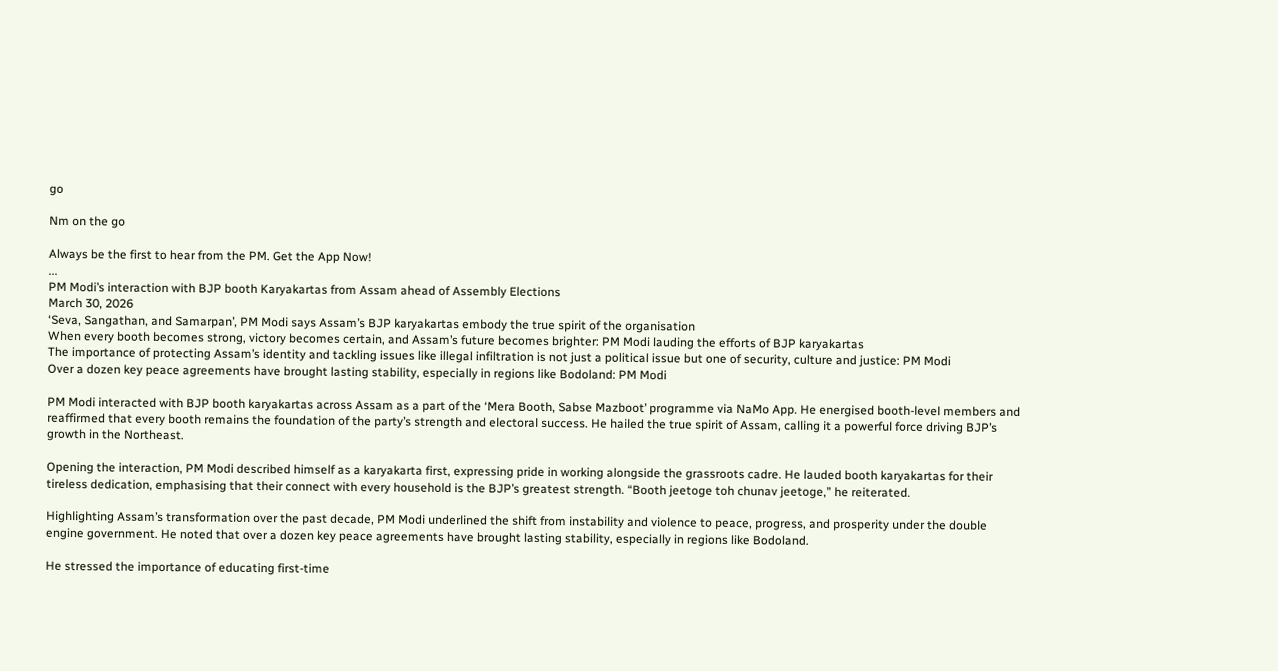go

Nm on the go

Always be the first to hear from the PM. Get the App Now!
...
PM Modi’s interaction with BJP booth Karyakartas from Assam ahead of Assembly Elections
March 30, 2026
‘Seva, Sangathan, and Samarpan’, PM Modi says Assam’s BJP karyakartas embody the true spirit of the organisation
When every booth becomes strong, victory becomes certain, and Assam’s future becomes brighter: PM Modi lauding the efforts of BJP karyakartas
The importance of protecting Assam’s identity and tackling issues like illegal infiltration is not just a political issue but one of security, culture and justice: PM Modi
Over a dozen key peace agreements have brought lasting stability, especially in regions like Bodoland: PM Modi

PM Modi interacted with BJP booth karyakartas across Assam as a part of the ‘Mera Booth, Sabse Mazboot’ programme via NaMo App. He energised booth-level members and reaffirmed that every booth remains the foundation of the party’s strength and electoral success. He hailed the true spirit of Assam, calling it a powerful force driving BJP’s growth in the Northeast.

Opening the interaction, PM Modi described himself as a karyakarta first, expressing pride in working alongside the grassroots cadre. He lauded booth karyakartas for their tireless dedication, emphasising that their connect with every household is the BJP’s greatest strength. “Booth jeetoge toh chunav jeetoge,” he reiterated.

Highlighting Assam’s transformation over the past decade, PM Modi underlined the shift from instability and violence to peace, progress, and prosperity under the double engine government. He noted that over a dozen key peace agreements have brought lasting stability, especially in regions like Bodoland.

He stressed the importance of educating first-time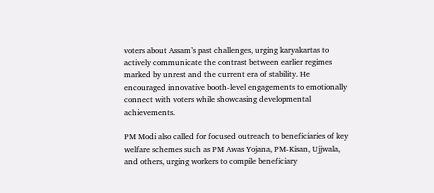voters about Assam’s past challenges, urging karyakartas to actively communicate the contrast between earlier regimes marked by unrest and the current era of stability. He encouraged innovative booth-level engagements to emotionally connect with voters while showcasing developmental achievements.

PM Modi also called for focused outreach to beneficiaries of key welfare schemes such as PM Awas Yojana, PM-Kisan, Ujjwala, and others, urging workers to compile beneficiary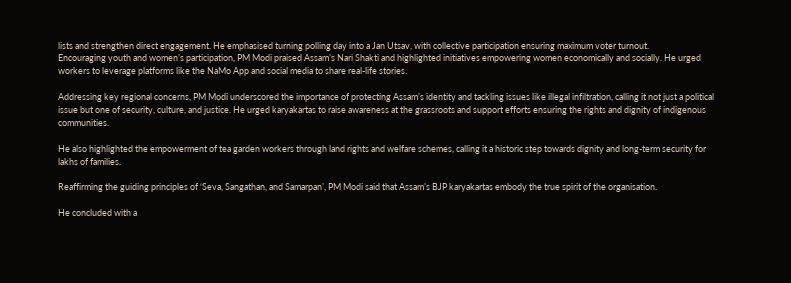lists and strengthen direct engagement. He emphasised turning polling day into a Jan Utsav, with collective participation ensuring maximum voter turnout.
Encouraging youth and women’s participation, PM Modi praised Assam’s Nari Shakti and highlighted initiatives empowering women economically and socially. He urged workers to leverage platforms like the NaMo App and social media to share real-life stories.

Addressing key regional concerns, PM Modi underscored the importance of protecting Assam’s identity and tackling issues like illegal infiltration, calling it not just a political issue but one of security, culture, and justice. He urged karyakartas to raise awareness at the grassroots and support efforts ensuring the rights and dignity of indigenous communities.

He also highlighted the empowerment of tea garden workers through land rights and welfare schemes, calling it a historic step towards dignity and long-term security for lakhs of families.

Reaffirming the guiding principles of ‘Seva, Sangathan, and Samarpan’, PM Modi said that Assam’s BJP karyakartas embody the true spirit of the organisation.

He concluded with a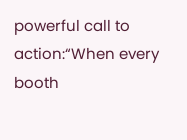powerful call to action:“When every booth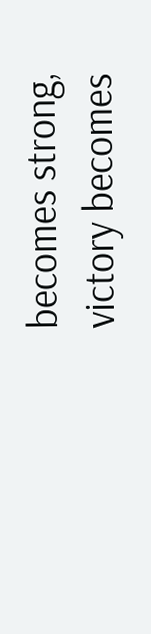becomes strong, victory becomes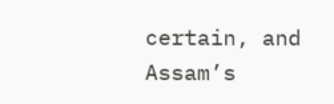certain, and Assam’s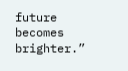future becomes brighter.”